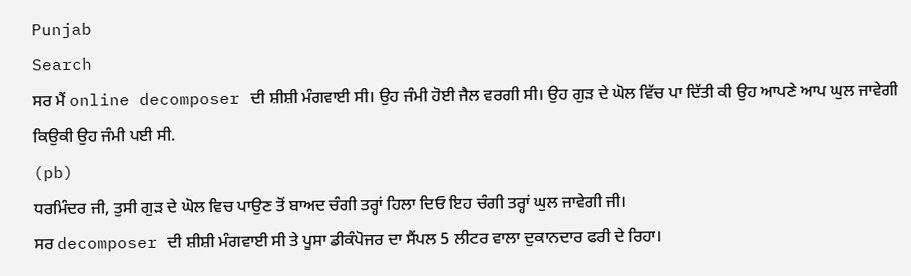Punjab
Search
ਸਰ ਮੈਂ online decomposer ਦੀ ਸ਼ੀਸ਼ੀ ਮੰਗਵਾਈ ਸੀ। ਉਹ ਜੰਮੀ ਹੋਈ ਜੈਲ ਵਰਗੀ ਸੀ। ਉਹ ਗੁੜ ਦੇ ਘੋਲ ਵਿੱਚ ਪਾ ਦਿੱਤੀ ਕੀ ਉਹ ਆਪਣੇ ਆਪ ਘੁਲ ਜਾਵੇਗੀ ਕਿਉਕੀ ਉਹ ਜੰਮੀ ਪਈ ਸੀ.
(pb)
ਧਰਮਿੰਦਰ ਜੀ, ਤੁਸੀ ਗੁੜ ਦੇ ਘੋਲ ਵਿਚ ਪਾਉਣ ਤੋਂ ਬਾਅਦ ਚੰਗੀ ਤਰ੍ਹਾਂ ਹਿਲਾ ਦਿਓ ਇਹ ਚੰਗੀ ਤਰ੍ਹਾਂ ਘੁਲ ਜਾਵੇਗੀ ਜੀ।
ਸਰ decomposer ਦੀ ਸ਼ੀਸ਼ੀ ਮੰਗਵਾਈ ਸੀ ਤੇ ਪੂਸਾ ਡੀਕੰਪੋਜਰ ਦਾ ਸੈਂਪਲ 5 ਲੀਟਰ ਵਾਲਾ ਦੁਕਾਨਦਾਰ ਫਰੀ ਦੇ ਰਿਹਾ।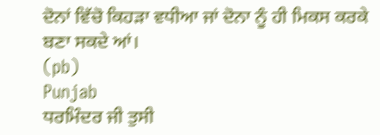ਦੋਨਾਂ ਵਿੱਚੋ ਕਿਹੜਾ ਵਧੀਆ ਜਾਂ ਦੋਨਾ ਨੂੰ ਹੀ ਮਿਕਸ ਕਰਕੇ ਬਣਾ ਸਕਦੇ ਆਂ।
(pb)
Punjab
ਧਰਮਿੰਦਰ ਜੀ ਤੁਸੀ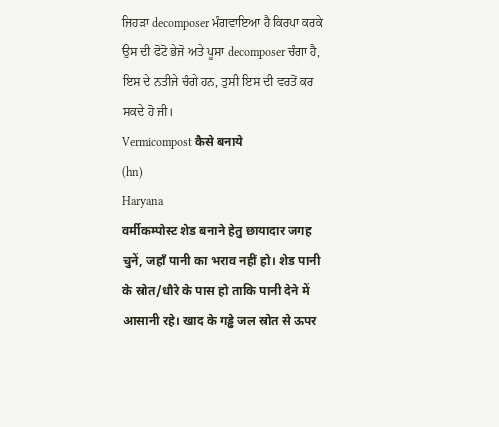ਜਿਹੜਾ decomposer ਮੰਗਵਾਇਆ ਹੈ ਕਿਰਪਾ ਕਰਕੇ ਉਸ ਦੀ ਫੋਟੋ ਭੇਜੋ ਅਤੇ ਪੂਸਾ decomposer ਚੰਗਾ ਹੈ, ਇਸ ਦੇ ਨਤੀਜੇ ਚੰਗੇ ਹਨ, ਤੁਸੀ ਇਸ ਦੀ ਵਰਤੋਂ ਕਰ ਸਕਦੇ ਹੋ ਜੀ।
Vermicompost कैसे बनाये
(hn)
Haryana
वर्मीकम्पोस्ट शेड बनाने हेतु छायादार जगह चुनें, जहाँ पानी का भराव नहीं हो। शेड पानी के स्रोत/धौरे के पास हो ताकि पानी देने में आसानी रहे। खाद के गड्ढे जल स्रोत से ऊपर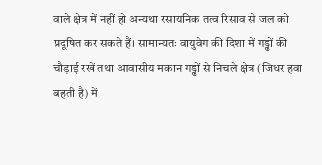वाले क्षेत्र में नहीं हो अन्यथा रसायनिक तत्व रिसाव से जल को प्रदूषित कर सकते हैं। सामान्यतः वायुवेग की दिशा में गड्ढों की चौड़ाई रखें तथा आवासीय मकान गड्ढों से निचले क्षेत्र (जिधर हवा बहती है) में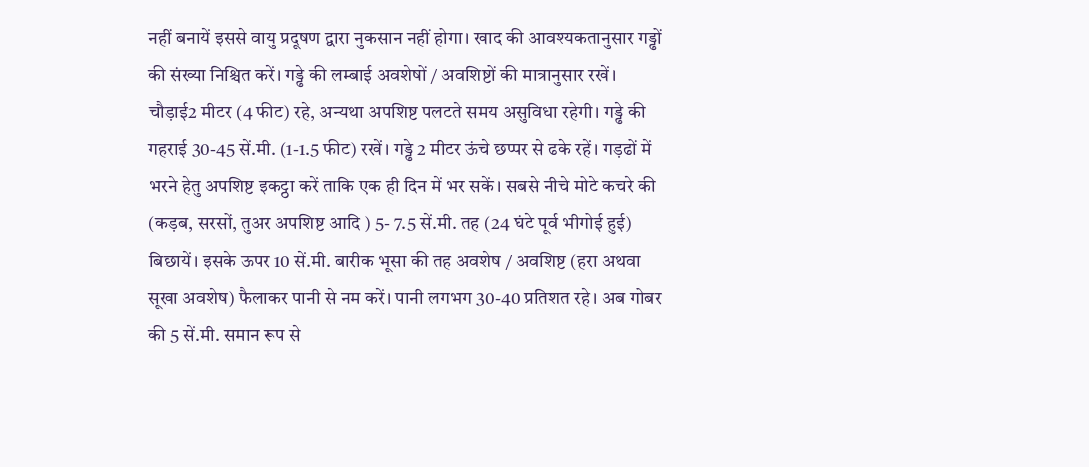नहीं बनायें इससे वायु प्रदूषण द्वारा नुकसान नहीं होगा। खाद की आवश्यकतानुसार गड्ढों की संख्या निश्चित करें। गड्ढे की लम्बाई अवशेषों / अवशिष्टों की मात्रानुसार रखें। चौड़ाई2 मीटर (4 फीट) रहे, अन्यथा अपशिष्ट पलटते समय असुविधा रहेगी। गड्ढे की गहराई 30-45 सें.मी. (1-1.5 फीट) रखें। गड्ढे 2 मीटर ऊंचे छप्पर से ढके रहें। गड़ढों में भरने हेतु अपशिष्ट इकट्ठा करें ताकि एक ही दिन में भर सकें। सबसे नीचे मोटे कचरे की (कड़ब, सरसों, तुअर अपशिष्ट आदि ) 5- 7.5 सें.मी. तह (24 घंटे पूर्व भीगोई हुई) बिछायें। इसके ऊपर 10 सें.मी. बारीक भूसा की तह अवशेष / अवशिष्ट (हरा अथवा सूखा अवशेष) फैलाकर पानी से नम करें। पानी लगभग 30-40 प्रतिशत रहे। अब गोबर की 5 सें.मी. समान रूप से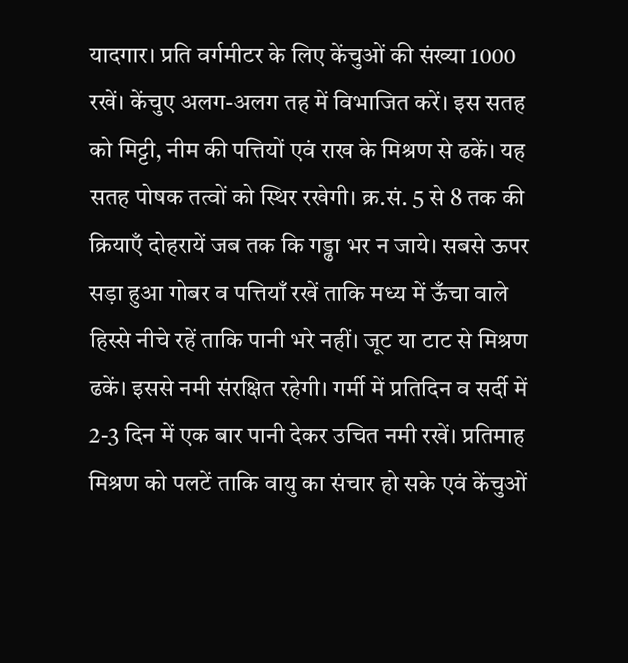यादगार। प्रति वर्गमीटर के लिए केंचुओं की संख्या 1000 रखें। केंचुए अलग-अलग तह में विभाजित करें। इस सतह को मिट्टी, नीम की पत्तियों एवं राख के मिश्रण से ढकें। यह सतह पोषक तत्वों को स्थिर रखेगी। क्र.सं. 5 से 8 तक की क्रियाएँ दोहरायें जब तक कि गड्ढा भर न जाये। सबसे ऊपर सड़ा हुआ गोबर व पत्तियाँ रखें ताकि मध्य में ऊँचा वाले हिस्से नीचे रहें ताकि पानी भरे नहीं। जूट या टाट से मिश्रण ढकें। इससे नमी संरक्षित रहेगी। गर्मी में प्रतिदिन व सर्दी में 2-3 दिन में एक बार पानी देकर उचित नमी रखें। प्रतिमाह मिश्रण को पलटें ताकि वायु का संचार हो सके एवं केंचुओं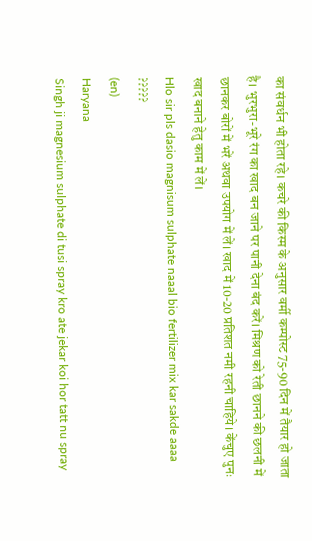का संवर्धन भी होता रहे। कचरे की किस्म के अनुसार वर्मी कम्पोस्ट 75-90 दिन में तैयार हो जाता है। भुरभुरा-भूरे रंग का खाद बन जाने पर पानी देना बंद करें। मिश्रण को रेती छानने की छलनी में छानकर बोरों में भरें अथवा उपयोग में लें। खाद में 10-20 प्रतिशत नमी रहनी चाहिये। केंचुए पुनः खाद बनाने हेतु काम में लें।
Hlo sir pls dasio magnisum sulphate naaal bio fertilizer mix kar sakde aaaa ?????
(en)
Haryana
Singh ji magnesium sulphate di tusi spray kro ate jekar koi hor tatt nu spray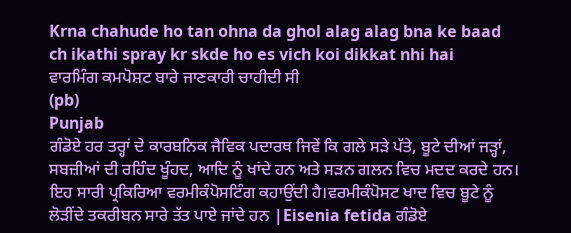Krna chahude ho tan ohna da ghol alag alag bna ke baad ch ikathi spray kr skde ho es vich koi dikkat nhi hai
ਵਾਰਮਿੰਗ ਕਮਪੋਸ਼ਟ ਬਾਰੇ ਜਾਣਕਾਰੀ ਚਾਹੀਦੀ ਸੀ
(pb)
Punjab
ਗੰਡੋਏ ਹਰ ਤਰ੍ਹਾਂ ਦੇ ਕਾਰਬਨਿਕ ਜੈਵਿਕ ਪਦਾਰਥ ਜਿਵੇਂ ਕਿ ਗਲੇ ਸੜੇ ਪੱਤੇ, ਬੂਟੇ ਦੀਆਂ ਜੜ੍ਹਾਂ, ਸਬਜ਼ੀਆਂ ਦੀ ਰਹਿੰਦ ਖੂੰਹਦ, ਆਦਿ ਨੂੰ ਖਾਂਦੇ ਹਨ ਅਤੇ ਸੜਨ ਗਲਨ ਵਿਚ ਮਦਦ ਕਰਦੇ ਹਨ। ਇਹ ਸਾਰੀ ਪ੍ਰਕਿਰਿਆ ਵਰਮੀਕੰਪੋਸਟਿੰਗ ਕਹਾਉਂਦੀ ਹੈ।ਵਰਮੀਕੰਪੋਸਟ ਖਾਦ ਵਿਚ ਬੂਟੇ ਨੂੰ ਲੋੜੀਂਦੇ ਤਕਰੀਬਨ ਸਾਰੇ ਤੱਤ ਪਾਏ ਜਾਂਦੇ ਹਨ |Eisenia fetida ਗੰਡੋਏ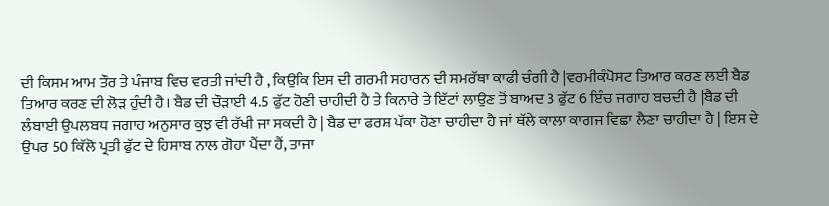ਦੀ ਕਿਸਮ ਆਮ ਤੌਰ ਤੇ ਪੰਜਾਬ ਵਿਚ ਵਰਤੀ ਜਾਂਦੀ ਹੈ , ਕਿਉਕਿ ਇਸ ਦੀ ਗਰਮੀ ਸਹਾਰਨ ਦੀ ਸਮਰੱਥਾ ਕਾਫੀ ਚੰਗੀ ਹੈ |ਵਰਮੀਕੰਪੋਸਟ ਤਿਆਰ ਕਰਣ ਲਈ ਬੈਡ ਤਿਆਰ ਕਰਣ ਦੀ ਲੋੜ ਹੁੰਦੀ ਹੈ। ਬੈਡ ਦੀ ਚੌੜਾਈ 4.5 ਫੁੱਟ ਹੋਣੀ ਚਾਹੀਦੀ ਹੈ ਤੇ ਕਿਨਾਰੇ ਤੇ ਇੱਟਾਂ ਲਾਉਣ ਤੋਂ ਬਾਅਦ 3 ਫੁੱਟ 6 ਇੰਚ ਜਗਾਹ ਬਚਦੀ ਹੈ |ਬੈਡ ਦੀ ਲੰਬਾਈ ਉਪਲਬਧ ਜਗਾਹ ਅਨੁਸਾਰ ਕੁਝ ਵੀ ਰੱਖੀ ਜਾ ਸਕਦੀ ਹੈ | ਬੈਡ ਦਾ ਫਰਸ਼ ਪੱਕਾ ਹੋਣਾ ਚਾਹੀਦਾ ਹੈ ਜਾਂ ਥੱਲੇ ਕਾਲਾ ਕਾਗਜ ਵਿਛਾ ਲੈਣਾ ਚਾਹੀਦਾ ਹੈ | ਇਸ ਦੇ ਉਪਰ 50 ਕਿੱਲੋ ਪ੍ਰਤੀ ਫੁੱਟ ਦੇ ਹਿਸਾਬ ਨਾਲ ਗੋਹਾ ਪੈਂਦਾ ਹੈਂ, ਤਾਜਾ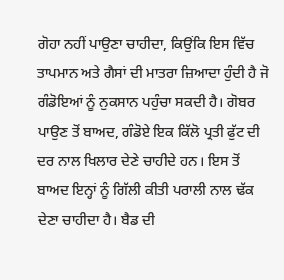ਗੋਹਾ ਨਹੀਂ ਪਾਉਣਾ ਚਾਹੀਦਾ, ਕਿਉਂਕਿ ਇਸ ਵਿੱਚ ਤਾਪਮਾਨ ਅਤੇ ਗੈਸਾਂ ਦੀ ਮਾਤਰਾ ਜ਼ਿਆਦਾ ਹੁੰਦੀ ਹੈ ਜੋ ਗੰਡੋਇਆਂ ਨੂੰ ਨੁਕਸਾਨ ਪਹੁੰਚਾ ਸਕਦੀ ਹੈ। ਗੋਬਰ ਪਾਉਣ ਤੋਂ ਬਾਅਦ, ਗੰਡੋਏ ਇਕ ਕਿੱਲੋ ਪ੍ਰਤੀ ਫੁੱਟ ਦੀ ਦਰ ਨਾਲ ਖਿਲਾਰ ਦੇਣੇ ਚਾਹੀਦੇ ਹਨ। ਇਸ ਤੋਂ ਬਾਅਦ ਇਨ੍ਹਾਂ ਨੂੰ ਗਿੱਲੀ ਕੀਤੀ ਪਰਾਲੀ ਨਾਲ ਢੱਕ ਦੇਣਾ ਚਾਹੀਦਾ ਹੈ। ਬੈਡ ਦੀ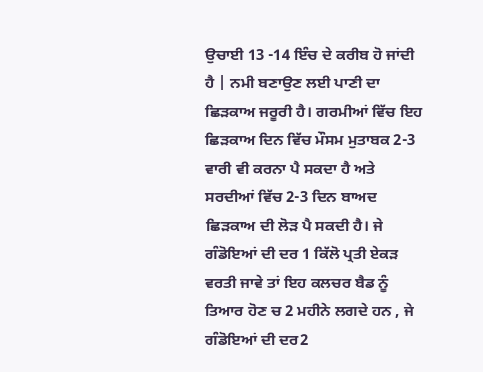ਉਚਾਈ 13 -14 ਇੰਚ ਦੇ ਕਰੀਬ ਹੋ ਜਾਂਦੀ ਹੈ | ਨਮੀ ਬਣਾਉਣ ਲਈ ਪਾਣੀ ਦਾ ਛਿੜਕਾਅ ਜਰੂਰੀ ਹੈ। ਗਰਮੀਆਂ ਵਿੱਚ ਇਹ ਛਿੜਕਾਅ ਦਿਨ ਵਿੱਚ ਮੌਸਮ ਮੁਤਾਬਕ 2-3 ਵਾਰੀ ਵੀ ਕਰਨਾ ਪੈ ਸਕਦਾ ਹੈ ਅਤੇ ਸਰਦੀਆਂ ਵਿੱਚ 2-3 ਦਿਨ ਬਾਅਦ ਛਿੜਕਾਅ ਦੀ ਲੋੜ ਪੈ ਸਕਦੀ ਹੈ। ਜੇ ਗੰਡੋਇਆਂ ਦੀ ਦਰ 1 ਕਿੱਲੋ ਪ੍ਰਤੀ ਏਕੜ ਵਰਤੀ ਜਾਵੇ ਤਾਂ ਇਹ ਕਲਚਰ ਬੈਡ ਨੂੰ ਤਿਆਰ ਹੋਣ ਚ 2 ਮਹੀਨੇ ਲਗਦੇ ਹਨ , ਜੇ ਗੰਡੋਇਆਂ ਦੀ ਦਰ2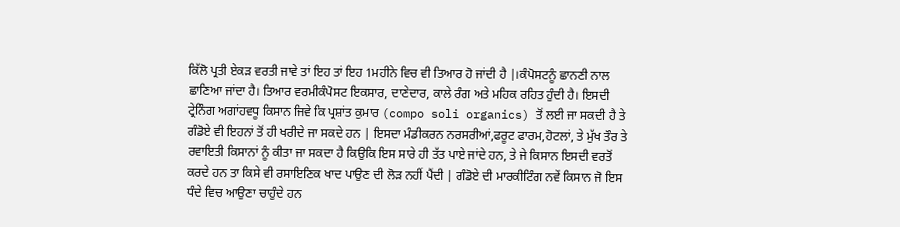ਕਿੱਲੋ ਪ੍ਰਤੀ ਏਕੜ ਵਰਤੀ ਜਾਵੇ ਤਾਂ ਇਹ ਤਾਂ ਇਹ 1ਮਹੀਨੇ ਵਿਚ ਵੀ ਤਿਆਰ ਹੋ ਜਾਂਦੀ ਹੈ |।ਕੰਪੋਸਟਨੂੰ ਛਾਨਣੀ ਨਾਲ ਛਾਣਿਆ ਜਾਂਦਾ ਹੈ। ਤਿਆਰ ਵਰਮੀਕੰਪੋਸਟ ਇਕਸਾਰ, ਦਾਣੇਦਾਰ, ਕਾਲੇ ਰੰਗ ਅਤੇ ਮਹਿਕ ਰਹਿਤ ਹੁੰਦੀ ਹੈ। ਇਸਦੀ ਟ੍ਰੇਨਿੰਗ ਅਗਾਂਹਵਧੂ ਕਿਸਾਨ ਜਿਵੇ ਕਿ ਪ੍ਰਸ਼ਾਂਤ ਕੁਮਾਰ (compo soli organics) ਤੋਂ ਲਈ ਜਾ ਸਕਦੀ ਹੈ ਤੇ ਗੰਡੋਏ ਵੀ ਇਹਨਾਂ ਤੋਂ ਹੀ ਖਰੀਦੇ ਜਾ ਸਕਦੇ ਹਨ | ਇਸਦਾ ਮੰਡੀਕਰਨ ਨਰਸਰੀਆਂ,ਫਰੂਟ ਫਾਰਮ,ਹੋਟਲਾਂ, ਤੇ ਮੁੱਖ ਤੌਰ ਤੇ ਰਵਾਇਤੀ ਕਿਸਾਨਾਂ ਨੂੰ ਕੀਤਾ ਜਾ ਸਕਦਾ ਹੈ ਕਿਉਕਿ ਇਸ ਸਾਰੇ ਹੀ ਤੱਤ ਪਾਏ ਜਾਂਦੇ ਹਨ, ਤੇ ਜੇ ਕਿਸਾਨ ਇਸਦੀ ਵਰਤੋਂ ਕਰਦੇ ਹਨ ਤਾ ਕਿਸੇ ਵੀ ਰਸਾਇਣਿਕ ਖਾਦ ਪਾਉਣ ਦੀ ਲੋੜ ਨਹੀਂ ਪੈਂਦੀ | ਗੰਡੋਏ ਦੀ ਮਾਰਕੀਟਿੰਗ ਨਵੇਂ ਕਿਸਾਨ ਜੋ ਇਸ ਧੰਦੇ ਵਿਚ ਆਉਣਾ ਚਾਹੁੰਦੇ ਹਨ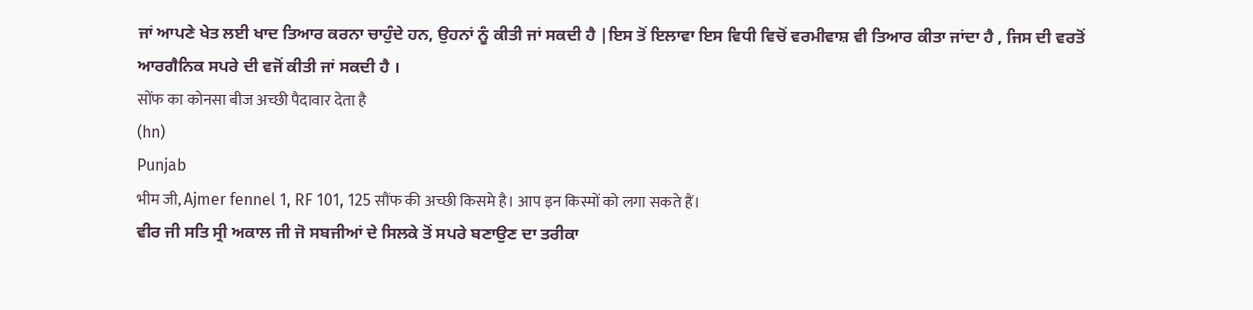ਜਾਂ ਆਪਣੇ ਖੇਤ ਲਈ ਖਾਦ ਤਿਆਰ ਕਰਨਾ ਚਾਹੁੰਦੇ ਹਨ, ਉਹਨਾਂ ਨੂੰ ਕੀਤੀ ਜਾਂ ਸਕਦੀ ਹੈ |ਇਸ ਤੋਂ ਇਲਾਵਾ ਇਸ ਵਿਧੀ ਵਿਚੋਂ ਵਰਮੀਵਾਸ਼ ਵੀ ਤਿਆਰ ਕੀਤਾ ਜਾਂਦਾ ਹੈ , ਜਿਸ ਦੀ ਵਰਤੋਂ ਆਰਗੈਨਿਕ ਸਪਰੇ ਦੀ ਵਜੋਂ ਕੀਤੀ ਜਾਂ ਸਕਦੀ ਹੈ ।
सोंफ का कोनसा बीज अच्छी पैदावार देता है
(hn)
Punjab
भीम जी, Ajmer fennel 1, RF 101, 125 सौंफ की अच्छी किसमे है। आप इन किस्मों को लगा सकते हैं।
ਵੀਰ ਜੀ ਸਤਿ ਸ੍ਰੀ ਅਕਾਲ ਜੀ ਜੋ ਸਬਜੀਆਂ ਦੇ ਸਿਲਕੇ ਤੋਂ ਸਪਰੇ ਬਣਾਉਣ ਦਾ ਤਰੀਕਾ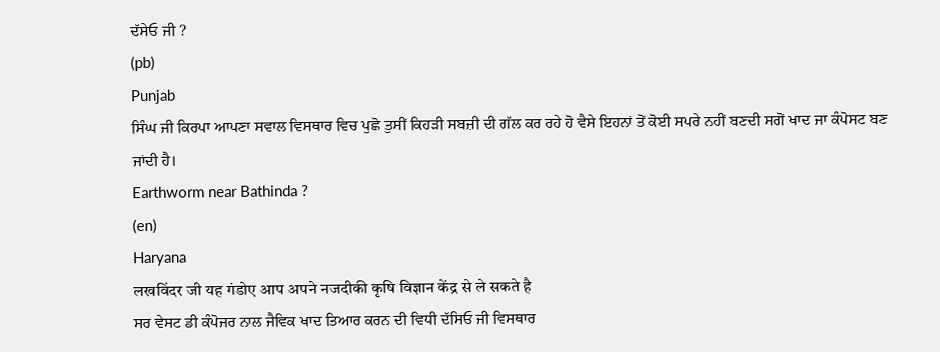ਦੱਸੇਓ ਜੀ ?
(pb)
Punjab
ਸਿੰਘ ਜੀ ਕਿਰਪਾ ਆਪਣਾ ਸਵਾਲ ਵਿਸਥਾਰ ਵਿਚ ਪੁਛੋ ਤੁਸੀਂ ਕਿਹੜੀ ਸਬਜ਼ੀ ਦੀ ਗੱਲ ਕਰ ਰਹੇ ਹੋ ਵੈਸੇ ਇਹਨਾਂ ਤੋਂ ਕੋਈ ਸਪਰੇ ਨਹੀਂ ਬਣਦੀ ਸਗੋਂ ਖਾਦ ਜਾ ਕੰਪੋਸਟ ਬਣ ਜਾਂਦੀ ਹੈ।
Earthworm near Bathinda ?
(en)
Haryana
लखविंदर जी यह गंडोए आप अपने नजदीकी कृषि विज्ञान केंद्र से ले सकते है
ਸਰ ਵੇਸਟ ਡੀ ਕੰਪੋਜਰ ਨਾਲ ਜੈਵਿਕ ਖਾਦ ਤਿਆਰ ਕਰਨ ਦੀ ਵਿਧੀ ਦੱਸਿਓ ਜੀ ਵਿਸਥਾਰ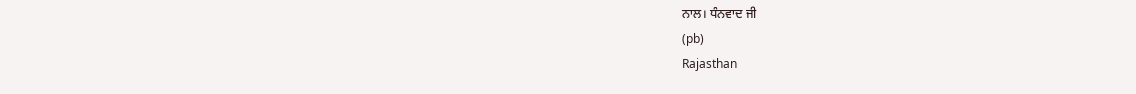ਨਾਲ। ਧੰਨਵਾਦ ਜੀ
(pb)
Rajasthan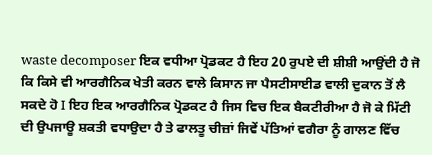waste decomposer ਇਕ ਵਧੀਆ ਪ੍ਰੋਡਕਟ ਹੈ ਇਹ 20 ਰੁਪਏ ਦੀ ਸ਼ੀਸ਼ੀ ਆਉਂਦੀ ਹੈ ਜੋ ਕਿ ਕਿਸੇ ਵੀ ਆਰਗੈਨਿਕ ਖੇਤੀ ਕਰਨ ਵਾਲੇ ਕਿਸਾਨ ਜਾ ਪੈਸਟੀਸਾਈਡ ਵਾਲੀ ਦੁਕਾਨ ਤੋਂ ਲੈ ਸਕਦੇ ਹੋ I ਇਹ ਇਕ ਆਰਗੈਨਿਕ ਪ੍ਰੋਡਕਟ ਹੈ ਜਿਸ ਵਿਚ ਇਕ ਬੈਕਟੀਰੀਆ ਹੈ ਜੋ ਕੇ ਮਿੱਟੀ ਦੀ ਉਪਜਾਊ ਸ਼ਕਤੀ ਵਧਾਉਦਾ ਹੈ ਤੇ ਫਾਲਤੂ ਚੀਜ਼ਾਂ ਜਿਵੇਂ ਪੱਤਿਆਂ ਵਗੈਰਾ ਨੂੰ ਗਾਲਣ ਵਿੱਚ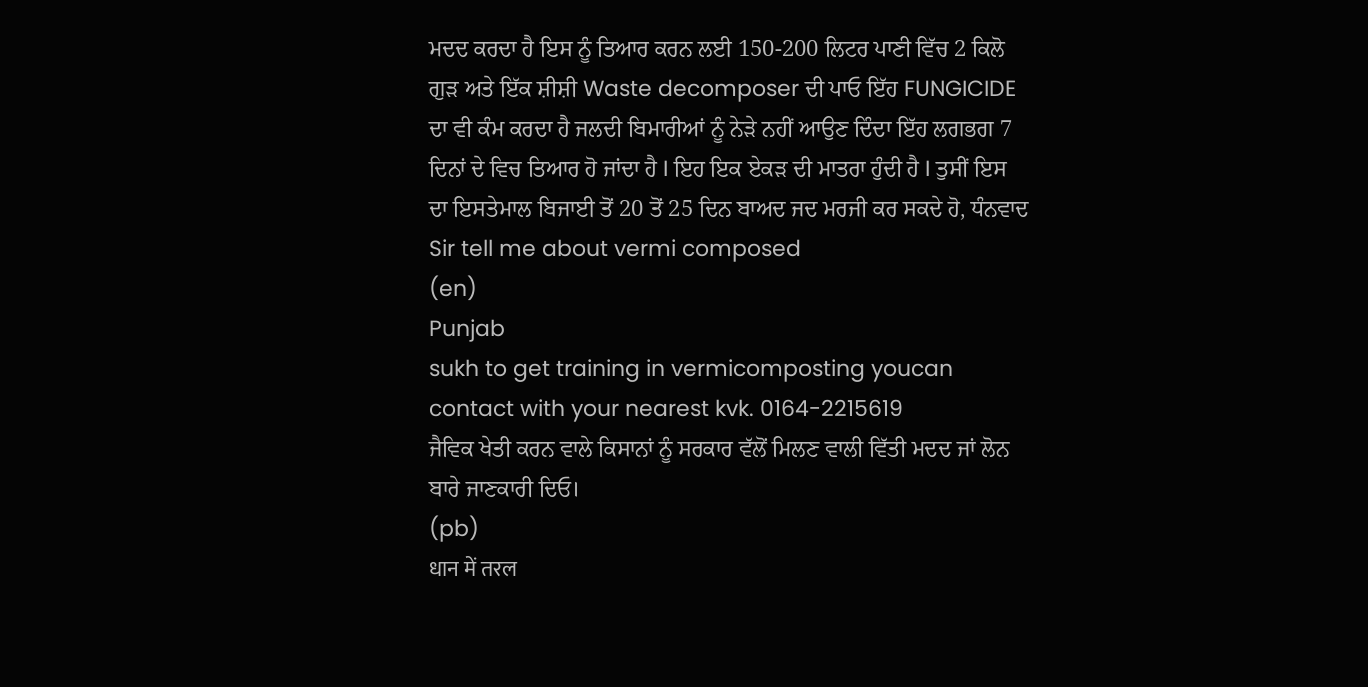ਮਦਦ ਕਰਦਾ ਹੈ ਇਸ ਨੂੰ ਤਿਆਰ ਕਰਨ ਲਈ 150-200 ਲਿਟਰ ਪਾਣੀ ਵਿੱਚ 2 ਕਿਲੋ ਗੁੜ ਅਤੇ ਇੱਕ ਸ਼ੀਸ਼ੀ Waste decomposer ਦੀ ਪਾਓ ਇੱਹ FUNGICIDE ਦਾ ਵੀ ਕੰਮ ਕਰਦਾ ਹੈ ਜਲਦੀ ਬਿਮਾਰੀਆਂ ਨੂੰ ਨੇੜੇ ਨਹੀਂ ਆਉਣ ਦਿੰਦਾ ਇੱਹ ਲਗਭਗ 7 ਦਿਨਾਂ ਦੇ ਵਿਚ ਤਿਆਰ ਹੋ ਜਾਂਦਾ ਹੈ I ਇਹ ਇਕ ਏਕੜ ਦੀ ਮਾਤਰਾ ਹੁੰਦੀ ਹੈ I ਤੁਸੀਂ ਇਸ ਦਾ ਇਸਤੇਮਾਲ ਬਿਜਾਈ ਤੋਂ 20 ਤੋਂ 25 ਦਿਨ ਬਾਅਦ ਜਦ ਮਰਜੀ ਕਰ ਸਕਦੇ ਹੋ, ਧੰਨਵਾਦ
Sir tell me about vermi composed
(en)
Punjab
sukh to get training in vermicomposting youcan contact with your nearest kvk. 0164-2215619
ਜੈਵਿਕ ਖੇਤੀ ਕਰਨ ਵਾਲੇ ਕਿਸਾਨਾਂ ਨੂੰ ਸਰਕਾਰ ਵੱਲੋਂ ਮਿਲਣ ਵਾਲੀ ਵਿੱਤੀ ਮਦਦ ਜਾਂ ਲੋਨ ਬਾਰੇ ਜਾਣਕਾਰੀ ਦਿਓ।
(pb)
धान में तरल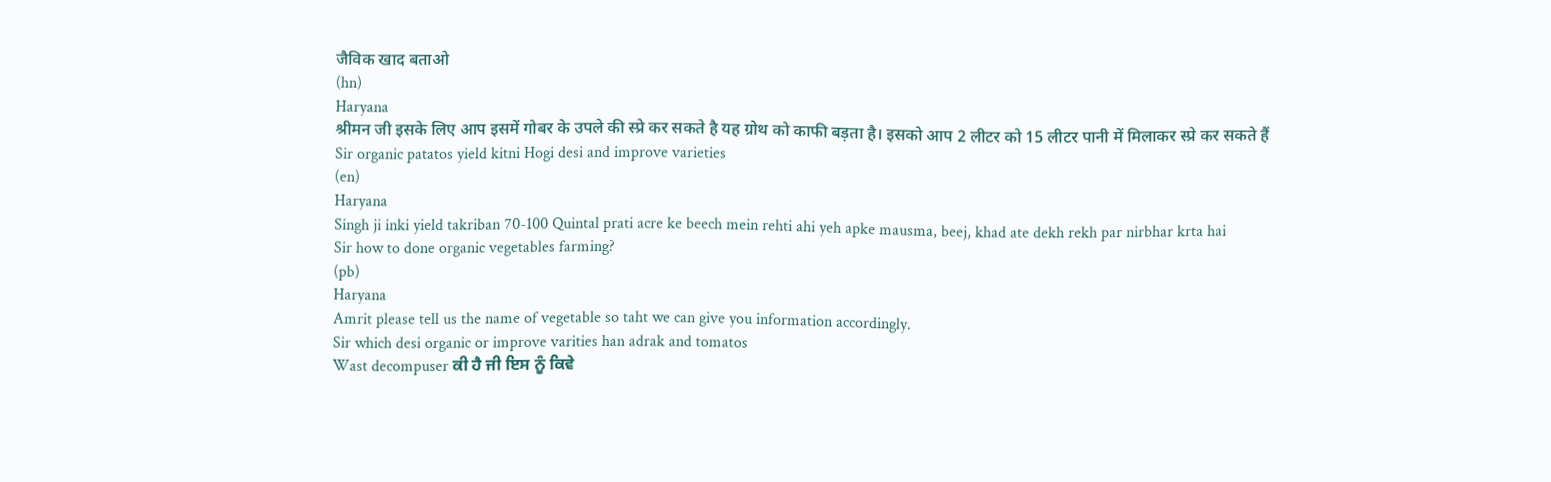जैविक खाद बताओ
(hn)
Haryana
श्रीमन जी इसके लिए आप इसमें गोबर के उपले की स्प्रे कर सकते है यह ग्रोथ को काफी बड़ता है। इसको आप 2 लीटर को 15 लीटर पानी में मिलाकर स्प्रे कर सकते हैं
Sir organic patatos yield kitni Hogi desi and improve varieties
(en)
Haryana
Singh ji inki yield takriban 70-100 Quintal prati acre ke beech mein rehti ahi yeh apke mausma, beej, khad ate dekh rekh par nirbhar krta hai
Sir how to done organic vegetables farming?
(pb)
Haryana
Amrit please tell us the name of vegetable so taht we can give you information accordingly.
Sir which desi organic or improve varities han adrak and tomatos
Wast decompuser ਕੀ ਹੈ ਜੀ ਇਸ ਨੂੰ ਕਿਵੇ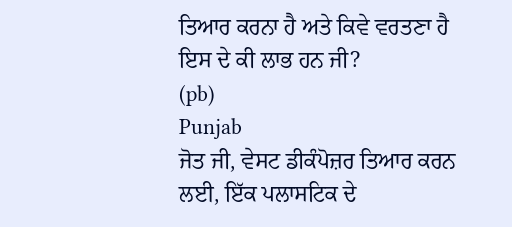ਤਿਆਰ ਕਰਨਾ ਹੈ ਅਤੇ ਕਿਵੇ ਵਰਤਣਾ ਹੈ ਇਸ ਦੇ ਕੀ ਲਾਭ ਹਨ ਜੀ?
(pb)
Punjab
ਜੋਤ ਜੀ, ਵੇਸਟ ਡੀਕੰਪੋਜ਼ਰ ਤਿਆਰ ਕਰਨ ਲਈ, ਇੱਕ ਪਲਾਸਟਿਕ ਦੇ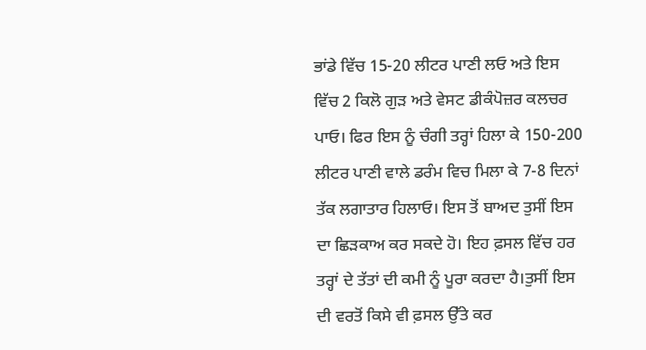ਭਾਂਡੇ ਵਿੱਚ 15-20 ਲੀਟਰ ਪਾਣੀ ਲਓ ਅਤੇ ਇਸ ਵਿੱਚ 2 ਕਿਲੋ ਗੁੜ ਅਤੇ ਵੇਸਟ ਡੀਕੰਪੋਜ਼ਰ ਕਲਚਰ ਪਾਓ। ਫਿਰ ਇਸ ਨੂੰ ਚੰਗੀ ਤਰ੍ਹਾਂ ਹਿਲਾ ਕੇ 150-200 ਲੀਟਰ ਪਾਣੀ ਵਾਲੇ ਡਰੰਮ ਵਿਚ ਮਿਲਾ ਕੇ 7-8 ਦਿਨਾਂ ਤੱਕ ਲਗਾਤਾਰ ਹਿਲਾਓ। ਇਸ ਤੋਂ ਬਾਅਦ ਤੁਸੀਂ ਇਸ ਦਾ ਛਿੜਕਾਅ ਕਰ ਸਕਦੇ ਹੋ। ਇਹ ਫ਼ਸਲ ਵਿੱਚ ਹਰ ਤਰ੍ਹਾਂ ਦੇ ਤੱਤਾਂ ਦੀ ਕਮੀ ਨੂੰ ਪੂਰਾ ਕਰਦਾ ਹੈ।ਤੁਸੀਂ ਇਸ ਦੀ ਵਰਤੋਂ ਕਿਸੇ ਵੀ ਫ਼ਸਲ ਉੱਤੇ ਕਰ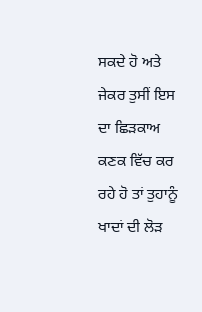ਸਕਦੇ ਹੋ ਅਤੇ ਜੇਕਰ ਤੁਸੀਂ ਇਸ ਦਾ ਛਿੜਕਾਅ ਕਣਕ ਵਿੱਚ ਕਰ ਰਹੇ ਹੋ ਤਾਂ ਤੁਹਾਨੂੰ ਖਾਦਾਂ ਦੀ ਲੋੜ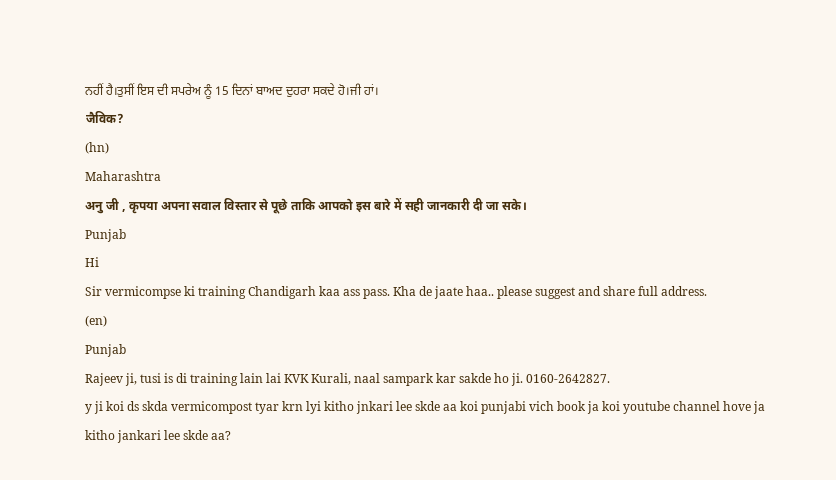ਨਹੀਂ ਹੈ।ਤੁਸੀਂ ਇਸ ਦੀ ਸਪਰੇਅ ਨੂੰ 15 ਦਿਨਾਂ ਬਾਅਦ ਦੁਹਰਾ ਸਕਦੇ ਹੋ।ਜੀ ਹਾਂ।
जैविक?
(hn)
Maharashtra
अनु जी , कृपया अपना सवाल विस्तार से पूछे ताकि आपको इस बारे में सही जानकारी दी जा सके।
Punjab
Hi
Sir vermicompse ki training Chandigarh kaa ass pass. Kha de jaate haa.. please suggest and share full address.
(en)
Punjab
Rajeev ji, tusi is di training lain lai KVK Kurali, naal sampark kar sakde ho ji. 0160-2642827.
y ji koi ds skda vermicompost tyar krn lyi kitho jnkari lee skde aa koi punjabi vich book ja koi youtube channel hove ja kitho jankari lee skde aa?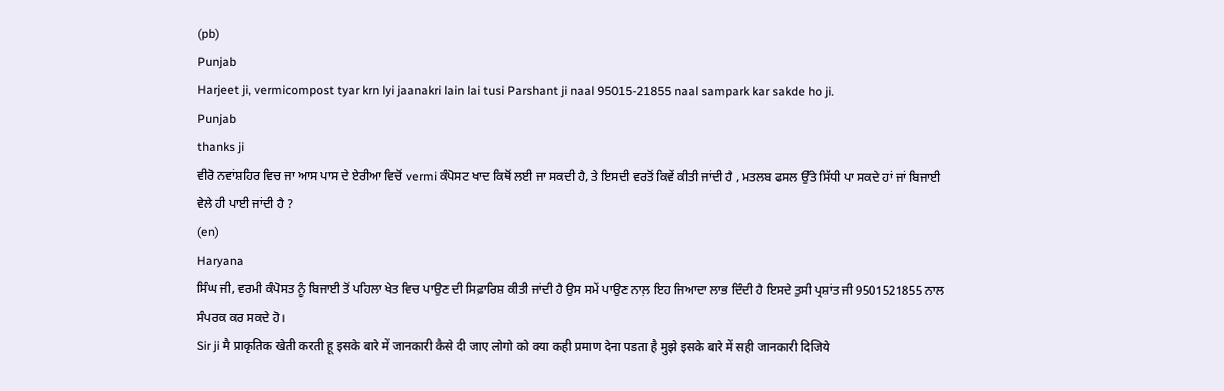(pb)
Punjab
Harjeet ji, vermicompost tyar krn lyi jaanakri lain lai tusi Parshant ji naal 95015-21855 naal sampark kar sakde ho ji.
Punjab
thanks ji
ਵੀਰੋ ਨਵਾਂਸ਼ਹਿਰ ਵਿਚ ਜਾ ਆਸ ਪਾਸ ਦੇ ਏਰੀਆ ਵਿਚੋਂ vermi ਕੰਪੋਸਟ ਖਾਦ ਕਿਥੋਂ ਲਈ ਜਾ ਸਕਦੀ ਹੈ, ਤੇ ਇਸਦੀ ਵਰਤੋਂ ਕਿਵੇਂ ਕੀਤੀ ਜਾਂਦੀ ਹੈ , ਮਤਲਬ ਫਸਲ ਉੱਤੇ ਸਿੱਧੀ ਪਾ ਸਕਦੇ ਹਾਂ ਜਾਂ ਬਿਜਾਈ ਵੇਲੇ ਹੀ ਪਾਈ ਜਾਂਦੀ ਹੈ ?
(en)
Haryana
ਸਿੰਘ ਜੀ, ਵਰਮੀ ਕੰਪੋਸਤ ਨੂੰ ਬਿਜਾਈ ਤੋਂ ਪਹਿਲਾ ਖੇਤ ਵਿਚ ਪਾਉਣ ਦੀ ਸਿਫ਼ਾਰਿਸ਼ ਕੀਤੀ ਜਾਂਦੀ ਹੈ ਉਸ ਸਮੇਂ ਪਾਉਣ ਨਾਲ਼ ਇਹ ਜਿਆਦਾ ਲਾਭ ਦਿੰਦੀ ਹੈ ਇਸਦੇ ਤੁਸੀ ਪ੍ਰਸ਼ਾਂਤ ਜੀ 9501521855 ਨਾਲ ਸੰਪਰਕ ਕਰ ਸਕਦੇ ਹੋ।
Sir ji मै प्राकृतिक खेती करती हू इसके बारे में जानकारी कैसे दी जाए लोगो को क्या कही प्रमाण देना पडता है मुझे इसके बारे में सही जानकारी दिजिये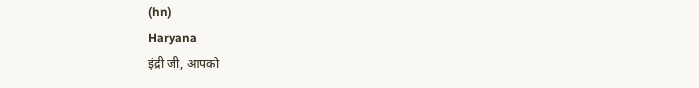(hn)
Haryana
इंद्री जी, आपको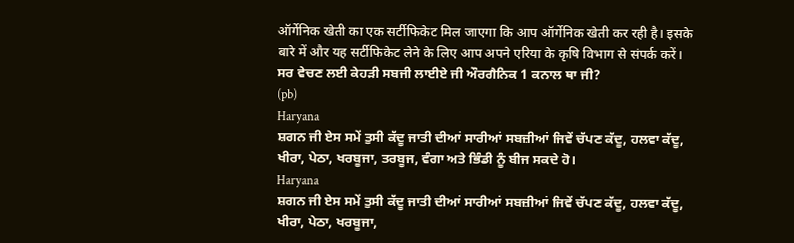ऑर्गेनिक खेती का एक सर्टीफिकेट मिल जाएगा कि आप ऑर्गेनिक खेती कर रही है। इसके बारे में और यह सर्टीफिकेट लेने के लिए आप अपने एरिया के कृषि विभाग से संपर्क करें।
ਸਰ ਵੇਚਣ ਲਈ ਕੇਹੜੀ ਸਬਜੀ ਲਾਈਏ ਜੀ ਔਰਗੈਨਿਕ 1 ਕਨਾਲ ਥਾ ਜੀ?
(pb)
Haryana
ਸ਼ਗਨ ਜੀ ਏਸ ਸਮੇਂ ਤੁਸੀ ਕੱਦੂ ਜਾਤੀ ਦੀਆਂ ਸਾਰੀਆਂ ਸਬਜ਼ੀਆਂ ਜਿਵੇਂ ਚੱਪਣ ਕੱਦੂ, ਹਲਵਾ ਕੱਦੂ, ਖੀਰਾ, ਪੇਠਾ, ਖਰਬੂਜਾ, ਤਰਬੂਜ, ਵੰਗਾ ਅਤੇ ਭਿੰਡੀ ਨੂੰ ਬੀਜ ਸਕਦੇ ਹੋ।
Haryana
ਸ਼ਗਨ ਜੀ ਏਸ ਸਮੇਂ ਤੁਸੀ ਕੱਦੂ ਜਾਤੀ ਦੀਆਂ ਸਾਰੀਆਂ ਸਬਜ਼ੀਆਂ ਜਿਵੇਂ ਚੱਪਣ ਕੱਦੂ, ਹਲਵਾ ਕੱਦੂ, ਖੀਰਾ, ਪੇਠਾ, ਖਰਬੂਜਾ,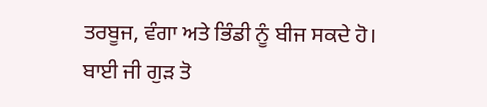ਤਰਬੂਜ, ਵੰਗਾ ਅਤੇ ਭਿੰਡੀ ਨੂੰ ਬੀਜ ਸਕਦੇ ਹੋ।
ਬਾਈ ਜੀ ਗੁੜ ਤੋ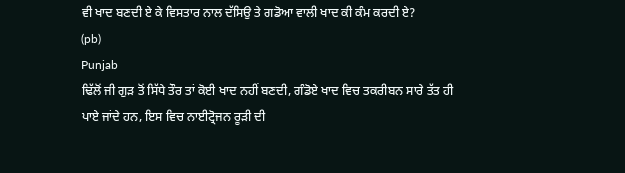ਵੀ ਖਾਦ ਬਣਦੀ ਏ ਕੇ ਵਿਸਤਾਰ ਨਾਲ ਦੱਸਿਉ ਤੇ ਗਡੋਆ ਵਾਲੀ ਖਾਦ ਕੀ ਕੰਮ ਕਰਦੀ ਏ?
(pb)
Punjab
ਢਿੱਲੋਂ ਜੀ ਗੁੜ ਤੋਂ ਸਿੱਧੇ ਤੌਰ ਤਾਂ ਕੋਈ ਖਾਦ ਨਹੀਂ ਬਣਦੀ, ਗੰਡੋਏ ਖਾਦ ਵਿਚ ਤਕਰੀਬਨ ਸਾਰੇ ਤੱਤ ਹੀ ਪਾਏ ਜਾਂਦੇ ਹਨ, ਇਸ ਵਿਚ ਨਾਈਟ੍ਰੋਜਨ ਰੂੜੀ ਦੀ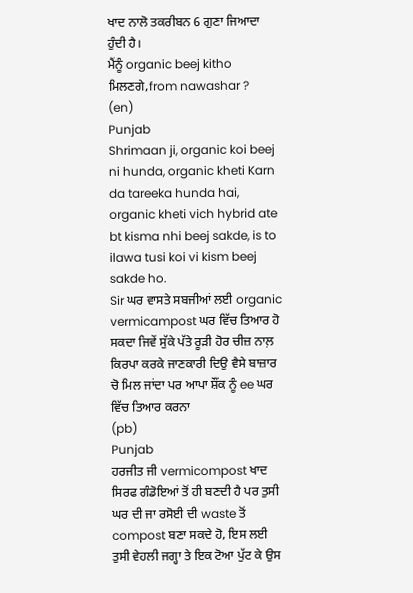ਖਾਦ ਨਾਲੋ ਤਕਰੀਬਨ 6 ਗੁਣਾ ਜਿਆਦਾ ਹੁੰਦੀ ਹੈ।
ਮੈਂਨੂੰ organic beej kitho ਮਿਲਣਗੇ,from nawashar ?
(en)
Punjab
Shrimaan ji, organic koi beej ni hunda, organic kheti Karn da tareeka hunda hai, organic kheti vich hybrid ate bt kisma nhi beej sakde, is to ilawa tusi koi vi kism beej sakde ho.
Sir ਘਰ ਵਾਸਤੇ ਸਬਜੀਆਂ ਲਈ organic vermicampost ਘਰ ਵਿੱਚ ਤਿਆਰ ਹੋ ਸਕਦਾ ਜਿਵੇਂ ਸੁੱਕੇ ਪੱਤੇ ਰੂੜੀ ਹੋਰ ਚੀਜ਼ ਨਾਲ਼ ਕਿਰਪਾ ਕਰਕੇ ਜਾਣਕਾਰੀ ਦਿਉ ਵੈਸੇ ਬਾਜ਼ਾਰ ਚੋ ਮਿਲ ਜਾਂਦਾ ਪਰ ਆਪਾ ਸ਼ੌਂਕ ਨੂੰ ee ਘਰ ਵਿੱਚ ਤਿਆਰ ਕਰਨਾ
(pb)
Punjab
ਹਰਜੀਤ ਜੀ vermicompost ਖਾਦ ਸਿਰਫ ਗੰਡੋਇਆਂ ਤੋਂ ਹੀ ਬਣਦੀ ਹੈ ਪਰ ਤੁਸੀ ਘਰ ਦੀ ਜਾ ਰਸੋਈ ਦੀ waste ਤੋਂ compost ਬਣਾ ਸਕਦੇ ਹੋ, ਇਸ ਲਈ ਤੁਸੀ ਵੇਹਲੀ ਜਗ੍ਹਾ ਤੇ ਇਕ ਟੋਆ ਪੁੱਟ ਕੇ ਉਸ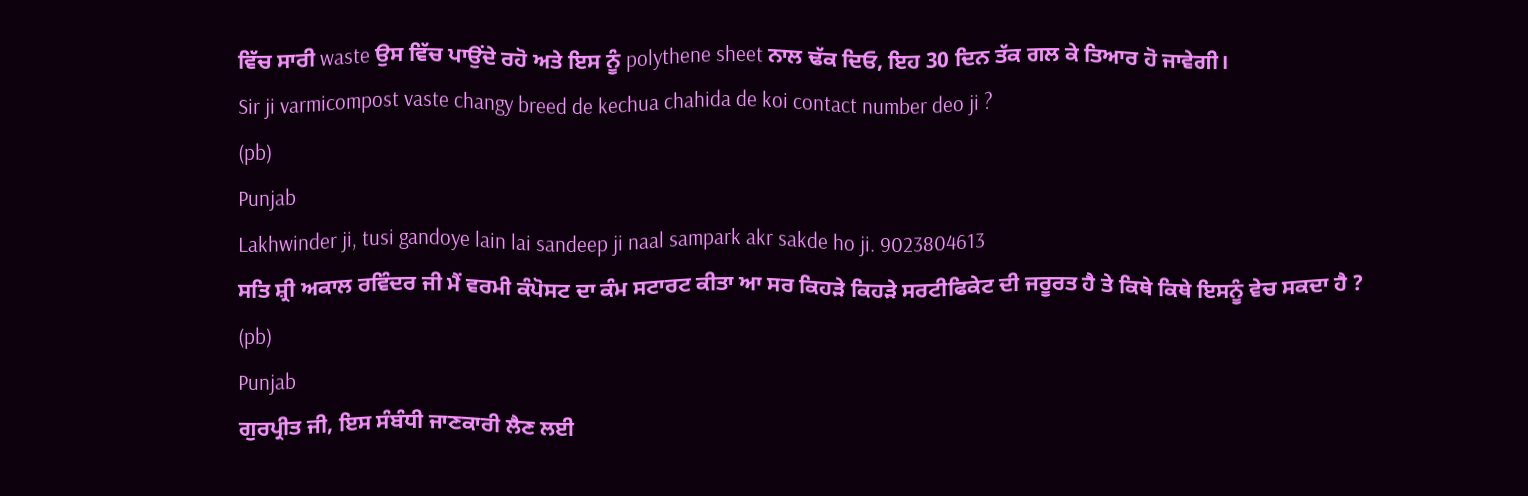ਵਿੱਚ ਸਾਰੀ waste ਉਸ ਵਿੱਚ ਪਾਉਂਦੇ ਰਹੋ ਅਤੇ ਇਸ ਨੂੰ polythene sheet ਨਾਲ ਢੱਕ ਦਿਓ, ਇਹ 30 ਦਿਨ ਤੱਕ ਗਲ ਕੇ ਤਿਆਰ ਹੋ ਜਾਵੇਗੀ।
Sir ji varmicompost vaste changy breed de kechua chahida de koi contact number deo ji ?
(pb)
Punjab
Lakhwinder ji, tusi gandoye lain lai sandeep ji naal sampark akr sakde ho ji. 9023804613
ਸਤਿ ਸ਼੍ਰੀ ਅਕਾਲ ਰਵਿੰਦਰ ਜੀ ਮੈਂ ਵਰਮੀ ਕੰਪੋਸਟ ਦਾ ਕੰਮ ਸਟਾਰਟ ਕੀਤਾ ਆ ਸਰ ਕਿਹੜੇ ਕਿਹੜੇ ਸਰਟੀਫਿਕੇਟ ਦੀ ਜਰੂਰਤ ਹੈ ਤੇ ਕਿਥੇ ਕਿਥੇ ਇਸਨੂੰ ਵੇਚ ਸਕਦਾ ਹੈ ?
(pb)
Punjab
ਗੁਰਪ੍ਰੀਤ ਜੀ, ਇਸ ਸੰਬੰਧੀ ਜਾਣਕਾਰੀ ਲੈਣ ਲਈ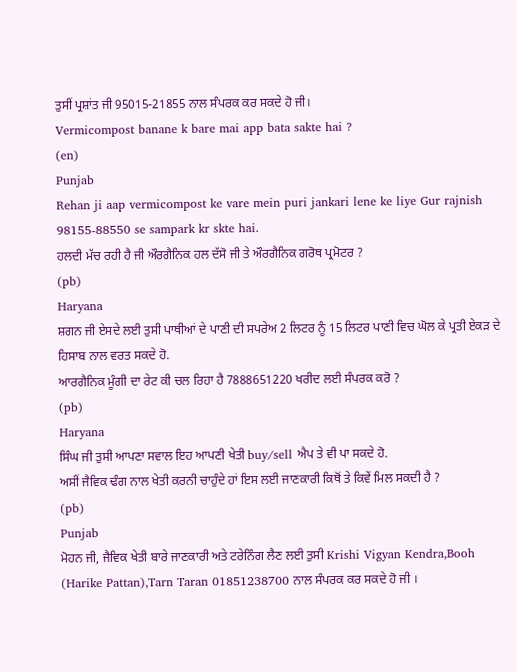ਤੁਸੀਂ ਪ੍ਰਸ਼ਾਂਤ ਜੀ 95015-21855 ਨਾਲ ਸੰਪਰਕ ਕਰ ਸਕਦੇ ਹੋ ਜੀ।
Vermicompost banane k bare mai app bata sakte hai ?
(en)
Punjab
Rehan ji aap vermicompost ke vare mein puri jankari lene ke liye Gur rajnish 98155-88550 se sampark kr skte hai.
ਹਲਦੀ ਮੱਚ ਰਹੀ ਹੈ ਜੀ ਔਰਗੈਨਿਕ ਹਲ ਦੱਸੋ ਜੀ ਤੇ ਔਰਗੈਨਿਕ ਗਰੋਥ ਪ੍ਰਮੋਟਰ ?
(pb)
Haryana
ਸ਼ਗਨ ਜੀ ਏਸਦੇ ਲਈ ਤੁਸੀ ਪਾਥੀਆਂ ਦੇ ਪਾਣੀ ਦੀ ਸਪਰੇਅ 2 ਲਿਟਰ ਨੂੰ 15 ਲਿਟਰ ਪਾਣੀ ਵਿਚ ਘੋਲ ਕੇ ਪ੍ਰਤੀ ਏਕੜ ਦੇ ਹਿਸਾਬ ਨਾਲ ਵਰਤ ਸਕਦੇ ਹੋ.
ਆਰਗੈਨਿਕ ਮੂੰਗੀ ਦਾ ਰੇਟ ਕੀ ਚਲ ਰਿਹਾ ਹੈ 7888651220 ਖਰੀਦ ਲਈ ਸੰਪਰਕ ਕਰੋ ?
(pb)
Haryana
ਸਿੰਘ ਜੀ ਤੁਸੀ ਆਪਣਾ ਸਵਾਲ ਇਹ ਆਪਣੀ ਖੇਤੀ buy/sell ਐਪ ਤੇ ਵੀ ਪਾ ਸਕਦੇ ਹੋ.
ਅਸੀਂ ਜੈਵਿਕ ਢੰਗ ਨਾਲ ਖੇਤੀ ਕਰਨੀ ਚਾਹੁੰਦੇ ਹਾਂ ਇਸ ਲਈ ਜਾਣਕਾਰੀ ਕਿਥੋਂ ਤੇ ਕਿਵੇਂ ਮਿਲ ਸਕਦੀ ਹੈ ?
(pb)
Punjab
ਮੋਹਨ ਜੀ, ਜੈਵਿਕ ਖੇਤੀ ਬਾਰੇ ਜਾਣਕਾਰੀ ਅਤੇ ਟਰੇਨਿੰਗ ਲੈਣ ਲਈ ਤੁਸੀ Krishi Vigyan Kendra,Booh (Harike Pattan),Tarn Taran 01851238700 ਨਾਲ ਸੰਪਰਕ ਕਰ ਸਕਦੇ ਹੋ ਜੀ ।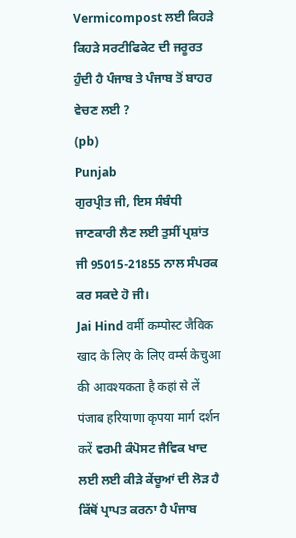Vermicompost ਲਈ ਕਿਹੜੇ ਕਿਹੜੇ ਸਰਟੀਫਿਕੇਟ ਦੀ ਜਰੂਰਤ ਹੁੰਦੀ ਹੈ ਪੰਜਾਬ ਤੇ ਪੰਜਾਬ ਤੋਂ ਬਾਹਰ ਵੇਚਣ ਲਈ ?
(pb)
Punjab
ਗੁਰਪ੍ਰੀਤ ਜੀ, ਇਸ ਸੰਬੰਧੀ ਜਾਣਕਾਰੀ ਲੈਣ ਲਈ ਤੁਸੀਂ ਪ੍ਰਸ਼ਾਂਤ ਜੀ 95015-21855 ਨਾਲ ਸੰਪਰਕ ਕਰ ਸਕਦੇ ਹੋ ਜੀ।
Jai Hind वर्मी कम्पोस्ट जैविक खाद के लिए के लिए वर्म्स केचुआ की आवश्यकता है कहां से लें पंजाब हरियाणा कृपया मार्ग दर्शन करें ਵਰਮੀ ਕੰਪੋਸਟ ਜੈਵਿਕ ਖਾਦ ਲਈ ਲਈ ਕੀੜੇ ਕੇਂਚੂਆਂ ਦੀ ਲੋੜ ਹੈ ਕਿੱਥੋਂ ਪ੍ਰਾਪਤ ਕਰਨਾ ਹੈ ਪੰਜਾਬ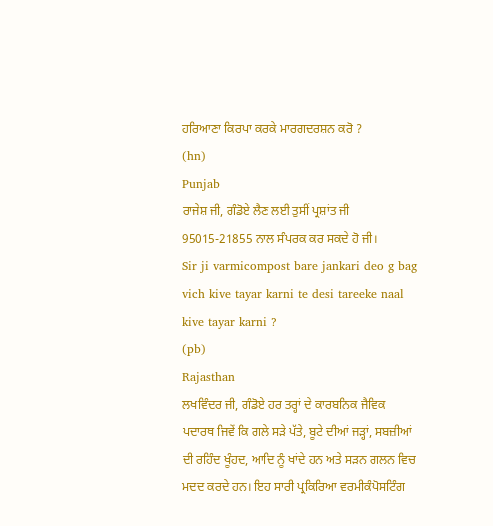ਹਰਿਆਣਾ ਕਿਰਪਾ ਕਰਕੇ ਮਾਰਗਦਰਸ਼ਨ ਕਰੋ ?
(hn)
Punjab
ਰਾਜੇਸ਼ ਜੀ, ਗੰਡੋਏ ਲੈਣ ਲਈ ਤੁਸੀਂ ਪ੍ਰਸ਼ਾਂਤ ਜੀ 95015-21855 ਨਾਲ ਸੰਪਰਕ ਕਰ ਸਕਦੇ ਹੋ ਜੀ।
Sir ji varmicompost bare jankari deo g bag vich kive tayar karni te desi tareeke naal kive tayar karni ?
(pb)
Rajasthan
ਲਖਵਿੰਦਰ ਜੀ, ਗੰਡੋਏ ਹਰ ਤਰ੍ਹਾਂ ਦੇ ਕਾਰਬਨਿਕ ਜੈਵਿਕ ਪਦਾਰਥ ਜਿਵੇਂ ਕਿ ਗਲੇ ਸੜੇ ਪੱਤੇ, ਬੂਟੇ ਦੀਆਂ ਜੜ੍ਹਾਂ, ਸਬਜ਼ੀਆਂ ਦੀ ਰਹਿੰਦ ਖੂੰਹਦ, ਆਦਿ ਨੂੰ ਖਾਂਦੇ ਹਨ ਅਤੇ ਸੜਨ ਗਲਨ ਵਿਚ ਮਦਦ ਕਰਦੇ ਹਨ। ਇਹ ਸਾਰੀ ਪ੍ਰਕਿਰਿਆ ਵਰਮੀਕੰਪੋਸਟਿੰਗ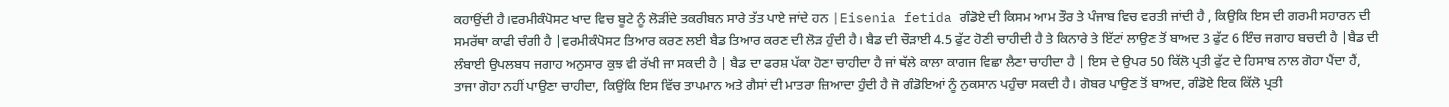ਕਹਾਉਂਦੀ ਹੈ।ਵਰਮੀਕੰਪੋਸਟ ਖਾਦ ਵਿਚ ਬੂਟੇ ਨੂੰ ਲੋੜੀਂਦੇ ਤਕਰੀਬਨ ਸਾਰੇ ਤੱਤ ਪਾਏ ਜਾਂਦੇ ਹਨ |Eisenia fetida ਗੰਡੋਏ ਦੀ ਕਿਸਮ ਆਮ ਤੌਰ ਤੇ ਪੰਜਾਬ ਵਿਚ ਵਰਤੀ ਜਾਂਦੀ ਹੈ , ਕਿਉਕਿ ਇਸ ਦੀ ਗਰਮੀ ਸਹਾਰਨ ਦੀ ਸਮਰੱਥਾ ਕਾਫੀ ਚੰਗੀ ਹੈ |ਵਰਮੀਕੰਪੋਸਟ ਤਿਆਰ ਕਰਣ ਲਈ ਬੈਡ ਤਿਆਰ ਕਰਣ ਦੀ ਲੋੜ ਹੁੰਦੀ ਹੈ। ਬੈਡ ਦੀ ਚੌੜਾਈ 4.5 ਫੁੱਟ ਹੋਣੀ ਚਾਹੀਦੀ ਹੈ ਤੇ ਕਿਨਾਰੇ ਤੇ ਇੱਟਾਂ ਲਾਉਣ ਤੋਂ ਬਾਅਦ 3 ਫੁੱਟ 6 ਇੰਚ ਜਗਾਹ ਬਚਦੀ ਹੈ |ਬੈਡ ਦੀ ਲੰਬਾਈ ਉਪਲਬਧ ਜਗਾਹ ਅਨੁਸਾਰ ਕੁਝ ਵੀ ਰੱਖੀ ਜਾ ਸਕਦੀ ਹੈ | ਬੈਡ ਦਾ ਫਰਸ਼ ਪੱਕਾ ਹੋਣਾ ਚਾਹੀਦਾ ਹੈ ਜਾਂ ਥੱਲੇ ਕਾਲਾ ਕਾਗਜ ਵਿਛਾ ਲੈਣਾ ਚਾਹੀਦਾ ਹੈ | ਇਸ ਦੇ ਉਪਰ 50 ਕਿੱਲੋ ਪ੍ਰਤੀ ਫੁੱਟ ਦੇ ਹਿਸਾਬ ਨਾਲ ਗੋਹਾ ਪੈਂਦਾ ਹੈਂ, ਤਾਜਾ ਗੋਹਾ ਨਹੀਂ ਪਾਉਣਾ ਚਾਹੀਦਾ, ਕਿਉਂਕਿ ਇਸ ਵਿੱਚ ਤਾਪਮਾਨ ਅਤੇ ਗੈਸਾਂ ਦੀ ਮਾਤਰਾ ਜ਼ਿਆਦਾ ਹੁੰਦੀ ਹੈ ਜੋ ਗੰਡੋਇਆਂ ਨੂੰ ਨੁਕਸਾਨ ਪਹੁੰਚਾ ਸਕਦੀ ਹੈ। ਗੋਬਰ ਪਾਉਣ ਤੋਂ ਬਾਅਦ, ਗੰਡੋਏ ਇਕ ਕਿੱਲੋ ਪ੍ਰਤੀ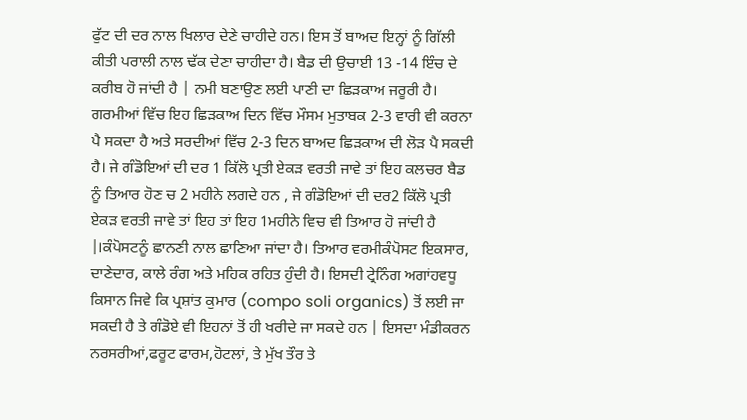ਫੁੱਟ ਦੀ ਦਰ ਨਾਲ ਖਿਲਾਰ ਦੇਣੇ ਚਾਹੀਦੇ ਹਨ। ਇਸ ਤੋਂ ਬਾਅਦ ਇਨ੍ਹਾਂ ਨੂੰ ਗਿੱਲੀ ਕੀਤੀ ਪਰਾਲੀ ਨਾਲ ਢੱਕ ਦੇਣਾ ਚਾਹੀਦਾ ਹੈ। ਬੈਡ ਦੀ ਉਚਾਈ 13 -14 ਇੰਚ ਦੇ ਕਰੀਬ ਹੋ ਜਾਂਦੀ ਹੈ | ਨਮੀ ਬਣਾਉਣ ਲਈ ਪਾਣੀ ਦਾ ਛਿੜਕਾਅ ਜਰੂਰੀ ਹੈ। ਗਰਮੀਆਂ ਵਿੱਚ ਇਹ ਛਿੜਕਾਅ ਦਿਨ ਵਿੱਚ ਮੌਸਮ ਮੁਤਾਬਕ 2-3 ਵਾਰੀ ਵੀ ਕਰਨਾ ਪੈ ਸਕਦਾ ਹੈ ਅਤੇ ਸਰਦੀਆਂ ਵਿੱਚ 2-3 ਦਿਨ ਬਾਅਦ ਛਿੜਕਾਅ ਦੀ ਲੋੜ ਪੈ ਸਕਦੀ ਹੈ। ਜੇ ਗੰਡੋਇਆਂ ਦੀ ਦਰ 1 ਕਿੱਲੋ ਪ੍ਰਤੀ ਏਕੜ ਵਰਤੀ ਜਾਵੇ ਤਾਂ ਇਹ ਕਲਚਰ ਬੈਡ ਨੂੰ ਤਿਆਰ ਹੋਣ ਚ 2 ਮਹੀਨੇ ਲਗਦੇ ਹਨ , ਜੇ ਗੰਡੋਇਆਂ ਦੀ ਦਰ2 ਕਿੱਲੋ ਪ੍ਰਤੀ ਏਕੜ ਵਰਤੀ ਜਾਵੇ ਤਾਂ ਇਹ ਤਾਂ ਇਹ 1ਮਹੀਨੇ ਵਿਚ ਵੀ ਤਿਆਰ ਹੋ ਜਾਂਦੀ ਹੈ |।ਕੰਪੋਸਟਨੂੰ ਛਾਨਣੀ ਨਾਲ ਛਾਣਿਆ ਜਾਂਦਾ ਹੈ। ਤਿਆਰ ਵਰਮੀਕੰਪੋਸਟ ਇਕਸਾਰ, ਦਾਣੇਦਾਰ, ਕਾਲੇ ਰੰਗ ਅਤੇ ਮਹਿਕ ਰਹਿਤ ਹੁੰਦੀ ਹੈ। ਇਸਦੀ ਟ੍ਰੇਨਿੰਗ ਅਗਾਂਹਵਧੂ ਕਿਸਾਨ ਜਿਵੇ ਕਿ ਪ੍ਰਸ਼ਾਂਤ ਕੁਮਾਰ (compo soli organics) ਤੋਂ ਲਈ ਜਾ ਸਕਦੀ ਹੈ ਤੇ ਗੰਡੋਏ ਵੀ ਇਹਨਾਂ ਤੋਂ ਹੀ ਖਰੀਦੇ ਜਾ ਸਕਦੇ ਹਨ | ਇਸਦਾ ਮੰਡੀਕਰਨ ਨਰਸਰੀਆਂ,ਫਰੂਟ ਫਾਰਮ,ਹੋਟਲਾਂ, ਤੇ ਮੁੱਖ ਤੌਰ ਤੇ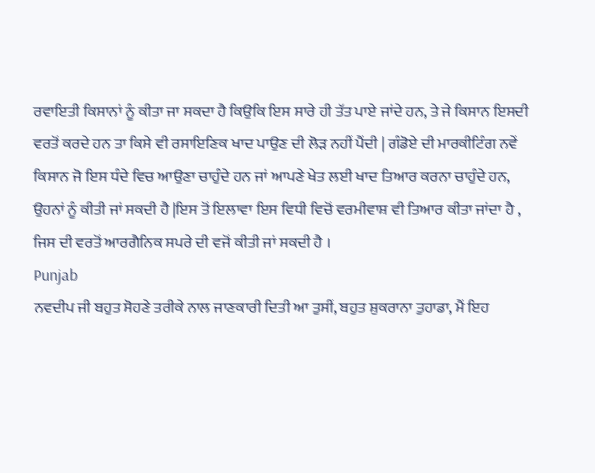ਰਵਾਇਤੀ ਕਿਸਾਨਾਂ ਨੂੰ ਕੀਤਾ ਜਾ ਸਕਦਾ ਹੈ ਕਿਉਕਿ ਇਸ ਸਾਰੇ ਹੀ ਤੱਤ ਪਾਏ ਜਾਂਦੇ ਹਨ, ਤੇ ਜੇ ਕਿਸਾਨ ਇਸਦੀ ਵਰਤੋਂ ਕਰਦੇ ਹਨ ਤਾ ਕਿਸੇ ਵੀ ਰਸਾਇਣਿਕ ਖਾਦ ਪਾਉਣ ਦੀ ਲੋੜ ਨਹੀਂ ਪੈਂਦੀ | ਗੰਡੋਏ ਦੀ ਮਾਰਕੀਟਿੰਗ ਨਵੇਂ ਕਿਸਾਨ ਜੋ ਇਸ ਧੰਦੇ ਵਿਚ ਆਉਣਾ ਚਾਹੁੰਦੇ ਹਨ ਜਾਂ ਆਪਣੇ ਖੇਤ ਲਈ ਖਾਦ ਤਿਆਰ ਕਰਨਾ ਚਾਹੁੰਦੇ ਹਨ, ਉਹਨਾਂ ਨੂੰ ਕੀਤੀ ਜਾਂ ਸਕਦੀ ਹੈ |ਇਸ ਤੋਂ ਇਲਾਵਾ ਇਸ ਵਿਧੀ ਵਿਚੋਂ ਵਰਮੀਵਾਸ਼ ਵੀ ਤਿਆਰ ਕੀਤਾ ਜਾਂਦਾ ਹੈ , ਜਿਸ ਦੀ ਵਰਤੋਂ ਆਰਗੈਨਿਕ ਸਪਰੇ ਦੀ ਵਜੋਂ ਕੀਤੀ ਜਾਂ ਸਕਦੀ ਹੈ ।
Punjab
ਨਵਦੀਪ ਜੀ ਬਹੁਤ ਸੋਹਣੇ ਤਰੀਕੇ ਨਾਲ ਜਾਣਕਾਰੀ ਦਿਤੀ ਆ ਤੁਸੀਂ, ਬਹੁਤ ਸ਼ੁਕਰਾਨਾ ਤੁਹਾਡਾ, ਮੈਂ ਇਹ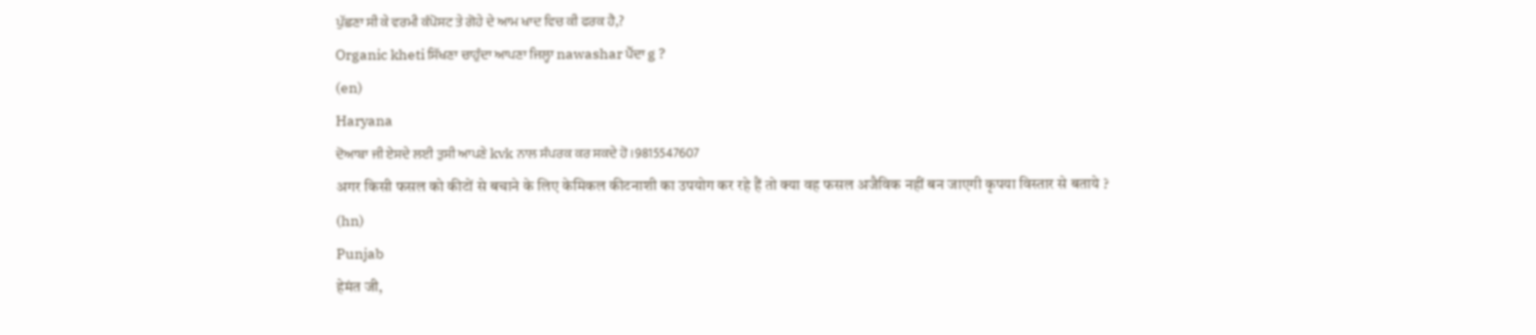ਪੁੱਛਣਾ ਸੀ ਕੇ ਵਰਮੀ ਕੰਪੋਸਟ ਤੇ ਗੋਹੇ ਦੇ ਆਮ ਖਾਦ ਵਿਚ ਕੀ ਫਰਕ ਹੈ,?
Organic kheti ਸਿੱਖਣਾ ਚਾਹੁੰਦਾ ਆਪਣਾ ਜਿਲ੍ਹਾ nawashar ਪੈਂਦਾ g ?
(en)
Haryana
ਦੋਆਬਾ ਜੀ ਏਸਦੇ ਲਈ ਤੁਸੀ ਆਪਣੇ kvk ਨਾਲ ਸੰਪਰਕ ਕਰ ਸਕਦੇ ਹੋ।9815547607
अगर किसी फसल को कीटों से बचाने के लिए केमिकल कीटनाशी का उपयोग कर रहे हैं तो क्या वह फसल अजैविक नहीं बन जाएगी कृपया विस्तार से बताये ?
(hn)
Punjab
हेमंत जी,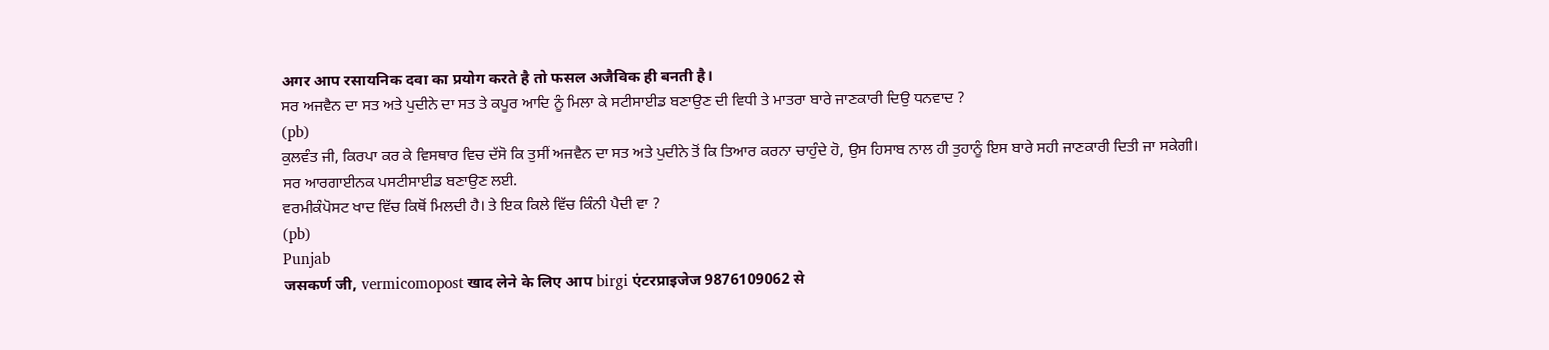अगर आप रसायनिक दवा का प्रयोग करते है तो फसल अजैविक ही बनती है।
ਸਰ ਅਜਵੈਨ ਦਾ ਸਤ ਅਤੇ ਪੁਦੀਨੇ ਦਾ ਸਤ ਤੇ ਕਪੂਰ ਆਦਿ ਨੂੰ ਮਿਲਾ ਕੇ ਸਟੀਸਾਈਡ ਬਣਾਉਣ ਦੀ ਵਿਧੀ ਤੇ ਮਾਤਰਾ ਬਾਰੇ ਜਾਣਕਾਰੀ ਦਿਉ ਧਨਵਾਦ ?
(pb)
ਕੁਲਵੰਤ ਜੀ, ਕਿਰਪਾ ਕਰ ਕੇ ਵਿਸਥਾਰ ਵਿਚ ਦੱਸੋ ਕਿ ਤੁਸੀਂ ਅਜਵੈਨ ਦਾ ਸਤ ਅਤੇ ਪੁਦੀਨੇ ਤੋਂ ਕਿ ਤਿਆਰ ਕਰਨਾ ਚਾਹੁੰਦੇ ਹੋ, ਉਸ ਹਿਸਾਬ ਨਾਲ ਹੀ ਤੁਹਾਨੂੰ ਇਸ ਬਾਰੇ ਸਹੀ ਜਾਣਕਾਰੀ ਦਿਤੀ ਜਾ ਸਕੇਗੀ।
ਸਰ ਆਰਗਾਈਨਕ ਪਸਟੀਸਾਈਡ ਬਣਾਉਣ ਲਈ.
ਵਰਮੀਕੰਪੋਸਟ ਖਾਦ ਵਿੱਚ ਕਿਥੋਂ ਮਿਲਦੀ ਹੈ। ਤੇ ਇਕ ਕਿਲੇ ਵਿੱਚ ਕਿੰਨੀ ਪੈਦੀ ਵਾ ?
(pb)
Punjab
जसकर्ण जी, vermicomopost खाद लेने के लिए आप birgi एंटरप्राइजेज 9876109062 से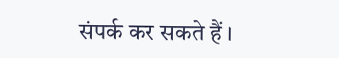संपर्क कर सकते हैं ।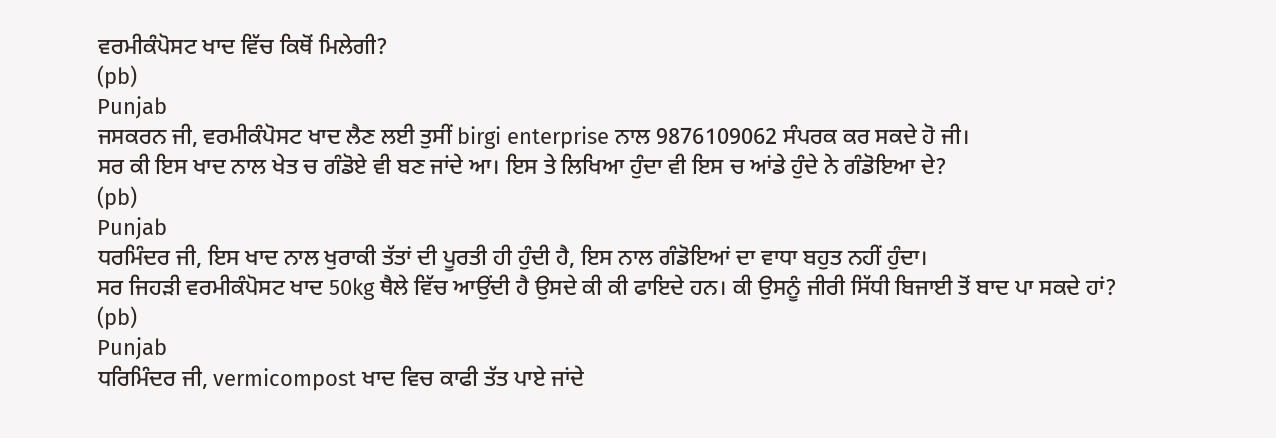ਵਰਮੀਕੰਪੋਸਟ ਖਾਦ ਵਿੱਚ ਕਿਥੋਂ ਮਿਲੇਗੀ?
(pb)
Punjab
ਜਸਕਰਨ ਜੀ, ਵਰਮੀਕੰਪੋਸਟ ਖਾਦ ਲੈਣ ਲਈ ਤੁਸੀਂ birgi enterprise ਨਾਲ 9876109062 ਸੰਪਰਕ ਕਰ ਸਕਦੇ ਹੋ ਜੀ।
ਸਰ ਕੀ ਇਸ ਖਾਦ ਨਾਲ ਖੇਤ ਚ ਗੰਡੋਏ ਵੀ ਬਣ ਜਾਂਦੇ ਆ। ਇਸ ਤੇ ਲਿਖਿਆ ਹੁੰਦਾ ਵੀ ਇਸ ਚ ਆਂਡੇ ਹੁੰਦੇ ਨੇ ਗੰਡੋਇਆ ਦੇ?
(pb)
Punjab
ਧਰਮਿੰਦਰ ਜੀ, ਇਸ ਖਾਦ ਨਾਲ ਖੁਰਾਕੀ ਤੱਤਾਂ ਦੀ ਪੂਰਤੀ ਹੀ ਹੁੰਦੀ ਹੈ, ਇਸ ਨਾਲ ਗੰਡੋਇਆਂ ਦਾ ਵਾਧਾ ਬਹੁਤ ਨਹੀਂ ਹੁੰਦਾ।
ਸਰ ਜਿਹੜੀ ਵਰਮੀਕੰਪੋਸਟ ਖਾਦ 50kg ਥੈਲੇ ਵਿੱਚ ਆਉਂਦੀ ਹੈ ਉਸਦੇ ਕੀ ਕੀ ਫਾਇਦੇ ਹਨ। ਕੀ ਉਸਨੂੰ ਜੀਰੀ ਸਿੱਧੀ ਬਿਜਾਈ ਤੋਂ ਬਾਦ ਪਾ ਸਕਦੇ ਹਾਂ?
(pb)
Punjab
ਧਰਿਮਿੰਦਰ ਜੀ, vermicompost ਖਾਦ ਵਿਚ ਕਾਫੀ ਤੱਤ ਪਾਏ ਜਾਂਦੇ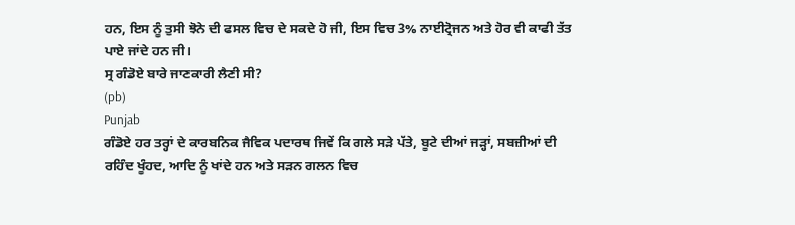ਹਨ, ਇਸ ਨੂੰ ਤੁਸੀ ਝੋਨੇ ਦੀ ਫਸਲ ਵਿਚ ਦੇ ਸਕਦੇ ਹੋ ਜੀ, ਇਸ ਵਿਚ 3% ਨਾਈਟ੍ਰੋਜਨ ਅਤੇ ਹੋਰ ਵੀ ਕਾਫੀ ਤੱਤ ਪਾਏ ਜਾਂਦੇ ਹਨ ਜੀ।
ਸ੍ਰ ਗੰਡੋਏ ਬਾਰੇ ਜਾਣਕਾਰੀ ਲੈਣੀ ਸੀ?
(pb)
Punjab
ਗੰਡੋਏ ਹਰ ਤਰ੍ਹਾਂ ਦੇ ਕਾਰਬਨਿਕ ਜੈਵਿਕ ਪਦਾਰਥ ਜਿਵੇਂ ਕਿ ਗਲੇ ਸੜੇ ਪੱਤੇ, ਬੂਟੇ ਦੀਆਂ ਜੜ੍ਹਾਂ, ਸਬਜ਼ੀਆਂ ਦੀ ਰਹਿੰਦ ਖੂੰਹਦ, ਆਦਿ ਨੂੰ ਖਾਂਦੇ ਹਨ ਅਤੇ ਸੜਨ ਗਲਨ ਵਿਚ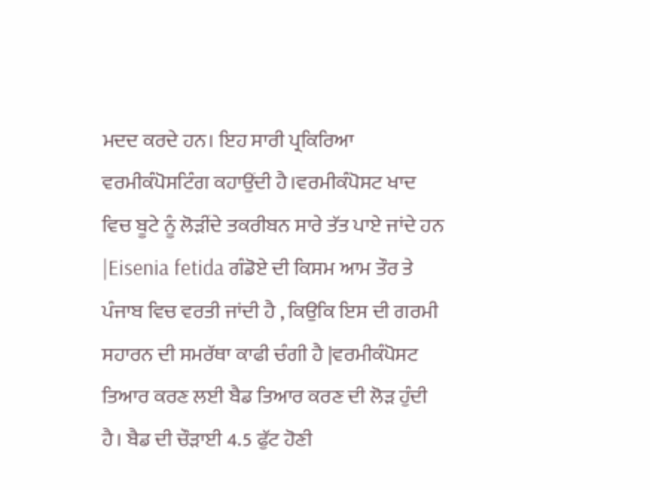ਮਦਦ ਕਰਦੇ ਹਨ। ਇਹ ਸਾਰੀ ਪ੍ਰਕਿਰਿਆ ਵਰਮੀਕੰਪੋਸਟਿੰਗ ਕਹਾਉਂਦੀ ਹੈ।ਵਰਮੀਕੰਪੋਸਟ ਖਾਦ ਵਿਚ ਬੂਟੇ ਨੂੰ ਲੋੜੀਂਦੇ ਤਕਰੀਬਨ ਸਾਰੇ ਤੱਤ ਪਾਏ ਜਾਂਦੇ ਹਨ |Eisenia fetida ਗੰਡੋਏ ਦੀ ਕਿਸਮ ਆਮ ਤੌਰ ਤੇ ਪੰਜਾਬ ਵਿਚ ਵਰਤੀ ਜਾਂਦੀ ਹੈ , ਕਿਉਕਿ ਇਸ ਦੀ ਗਰਮੀ ਸਹਾਰਨ ਦੀ ਸਮਰੱਥਾ ਕਾਫੀ ਚੰਗੀ ਹੈ |ਵਰਮੀਕੰਪੋਸਟ ਤਿਆਰ ਕਰਣ ਲਈ ਬੈਡ ਤਿਆਰ ਕਰਣ ਦੀ ਲੋੜ ਹੁੰਦੀ ਹੈ। ਬੈਡ ਦੀ ਚੌੜਾਈ 4.5 ਫੁੱਟ ਹੋਣੀ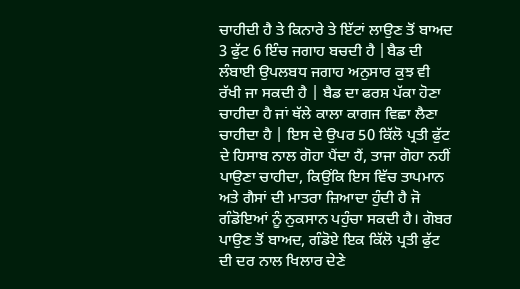ਚਾਹੀਦੀ ਹੈ ਤੇ ਕਿਨਾਰੇ ਤੇ ਇੱਟਾਂ ਲਾਉਣ ਤੋਂ ਬਾਅਦ 3 ਫੁੱਟ 6 ਇੰਚ ਜਗਾਹ ਬਚਦੀ ਹੈ |ਬੈਡ ਦੀ ਲੰਬਾਈ ਉਪਲਬਧ ਜਗਾਹ ਅਨੁਸਾਰ ਕੁਝ ਵੀ ਰੱਖੀ ਜਾ ਸਕਦੀ ਹੈ | ਬੈਡ ਦਾ ਫਰਸ਼ ਪੱਕਾ ਹੋਣਾ ਚਾਹੀਦਾ ਹੈ ਜਾਂ ਥੱਲੇ ਕਾਲਾ ਕਾਗਜ ਵਿਛਾ ਲੈਣਾ ਚਾਹੀਦਾ ਹੈ | ਇਸ ਦੇ ਉਪਰ 50 ਕਿੱਲੋ ਪ੍ਰਤੀ ਫੁੱਟ ਦੇ ਹਿਸਾਬ ਨਾਲ ਗੋਹਾ ਪੈਂਦਾ ਹੈਂ, ਤਾਜਾ ਗੋਹਾ ਨਹੀਂ ਪਾਉਣਾ ਚਾਹੀਦਾ, ਕਿਉਂਕਿ ਇਸ ਵਿੱਚ ਤਾਪਮਾਨ ਅਤੇ ਗੈਸਾਂ ਦੀ ਮਾਤਰਾ ਜ਼ਿਆਦਾ ਹੁੰਦੀ ਹੈ ਜੋ ਗੰਡੋਇਆਂ ਨੂੰ ਨੁਕਸਾਨ ਪਹੁੰਚਾ ਸਕਦੀ ਹੈ। ਗੋਬਰ ਪਾਉਣ ਤੋਂ ਬਾਅਦ, ਗੰਡੋਏ ਇਕ ਕਿੱਲੋ ਪ੍ਰਤੀ ਫੁੱਟ ਦੀ ਦਰ ਨਾਲ ਖਿਲਾਰ ਦੇਣੇ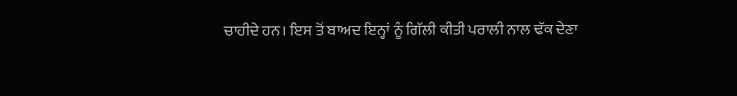ਚਾਹੀਦੇ ਹਨ। ਇਸ ਤੋਂ ਬਾਅਦ ਇਨ੍ਹਾਂ ਨੂੰ ਗਿੱਲੀ ਕੀਤੀ ਪਰਾਲੀ ਨਾਲ ਢੱਕ ਦੇਣਾ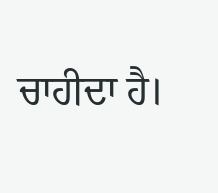ਚਾਹੀਦਾ ਹੈ।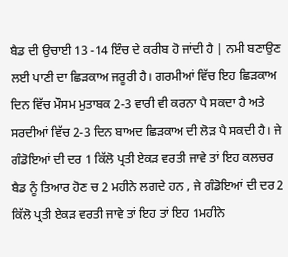ਬੈਡ ਦੀ ਉਚਾਈ 13 -14 ਇੰਚ ਦੇ ਕਰੀਬ ਹੋ ਜਾਂਦੀ ਹੈ | ਨਮੀ ਬਣਾਉਣ ਲਈ ਪਾਣੀ ਦਾ ਛਿੜਕਾਅ ਜਰੂਰੀ ਹੈ। ਗਰਮੀਆਂ ਵਿੱਚ ਇਹ ਛਿੜਕਾਅ ਦਿਨ ਵਿੱਚ ਮੌਸਮ ਮੁਤਾਬਕ 2-3 ਵਾਰੀ ਵੀ ਕਰਨਾ ਪੈ ਸਕਦਾ ਹੈ ਅਤੇ ਸਰਦੀਆਂ ਵਿੱਚ 2-3 ਦਿਨ ਬਾਅਦ ਛਿੜਕਾਅ ਦੀ ਲੋੜ ਪੈ ਸਕਦੀ ਹੈ। ਜੇ ਗੰਡੋਇਆਂ ਦੀ ਦਰ 1 ਕਿੱਲੋ ਪ੍ਰਤੀ ਏਕੜ ਵਰਤੀ ਜਾਵੇ ਤਾਂ ਇਹ ਕਲਚਰ ਬੈਡ ਨੂੰ ਤਿਆਰ ਹੋਣ ਚ 2 ਮਹੀਨੇ ਲਗਦੇ ਹਨ , ਜੇ ਗੰਡੋਇਆਂ ਦੀ ਦਰ2 ਕਿੱਲੋ ਪ੍ਰਤੀ ਏਕੜ ਵਰਤੀ ਜਾਵੇ ਤਾਂ ਇਹ ਤਾਂ ਇਹ 1ਮਹੀਨੇ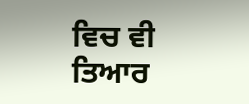ਵਿਚ ਵੀ ਤਿਆਰ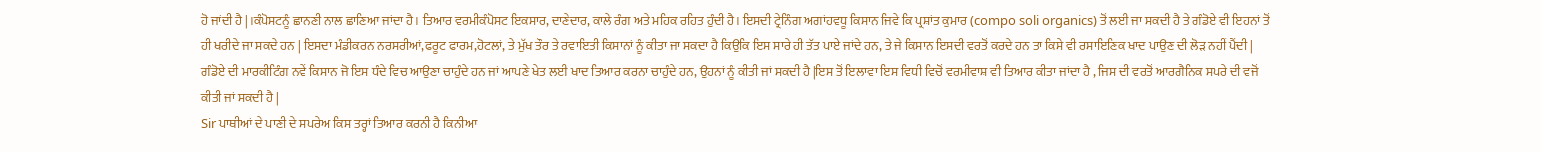ਹੋ ਜਾਂਦੀ ਹੈ |।ਕੰਪੋਸਟਨੂੰ ਛਾਨਣੀ ਨਾਲ ਛਾਣਿਆ ਜਾਂਦਾ ਹੈ। ਤਿਆਰ ਵਰਮੀਕੰਪੋਸਟ ਇਕਸਾਰ, ਦਾਣੇਦਾਰ, ਕਾਲੇ ਰੰਗ ਅਤੇ ਮਹਿਕ ਰਹਿਤ ਹੁੰਦੀ ਹੈ। ਇਸਦੀ ਟ੍ਰੇਨਿੰਗ ਅਗਾਂਹਵਧੂ ਕਿਸਾਨ ਜਿਵੇ ਕਿ ਪ੍ਰਸ਼ਾਂਤ ਕੁਮਾਰ (compo soli organics) ਤੋਂ ਲਈ ਜਾ ਸਕਦੀ ਹੈ ਤੇ ਗੰਡੋਏ ਵੀ ਇਹਨਾਂ ਤੋਂ ਹੀ ਖਰੀਦੇ ਜਾ ਸਕਦੇ ਹਨ | ਇਸਦਾ ਮੰਡੀਕਰਨ ਨਰਸਰੀਆਂ,ਫਰੂਟ ਫਾਰਮ,ਹੋਟਲਾਂ, ਤੇ ਮੁੱਖ ਤੌਰ ਤੇ ਰਵਾਇਤੀ ਕਿਸਾਨਾਂ ਨੂੰ ਕੀਤਾ ਜਾ ਸਕਦਾ ਹੈ ਕਿਉਕਿ ਇਸ ਸਾਰੇ ਹੀ ਤੱਤ ਪਾਏ ਜਾਂਦੇ ਹਨ, ਤੇ ਜੇ ਕਿਸਾਨ ਇਸਦੀ ਵਰਤੋਂ ਕਰਦੇ ਹਨ ਤਾ ਕਿਸੇ ਵੀ ਰਸਾਇਣਿਕ ਖਾਦ ਪਾਉਣ ਦੀ ਲੋੜ ਨਹੀਂ ਪੈਂਦੀ | ਗੰਡੋਏ ਦੀ ਮਾਰਕੀਟਿੰਗ ਨਵੇਂ ਕਿਸਾਨ ਜੋ ਇਸ ਧੰਦੇ ਵਿਚ ਆਉਣਾ ਚਾਹੁੰਦੇ ਹਨ ਜਾਂ ਆਪਣੇ ਖੇਤ ਲਈ ਖਾਦ ਤਿਆਰ ਕਰਨਾ ਚਾਹੁੰਦੇ ਹਨ, ਉਹਨਾਂ ਨੂੰ ਕੀਤੀ ਜਾਂ ਸਕਦੀ ਹੈ |ਇਸ ਤੋਂ ਇਲਾਵਾ ਇਸ ਵਿਧੀ ਵਿਚੋਂ ਵਰਮੀਵਾਸ਼ ਵੀ ਤਿਆਰ ਕੀਤਾ ਜਾਂਦਾ ਹੈ , ਜਿਸ ਦੀ ਵਰਤੋਂ ਆਰਗੈਨਿਕ ਸਪਰੇ ਦੀ ਵਜੋਂ ਕੀਤੀ ਜਾਂ ਸਕਦੀ ਹੈ |
Sir ਪਾਥੀਆਂ ਦੇ ਪਾਣੀ ਦੇ ਸਪਰੇਅ ਕਿਸ ਤਰ੍ਹਾਂ ਤਿਆਰ ਕਰਨੀ ਹੈ ਕਿਨੀਆ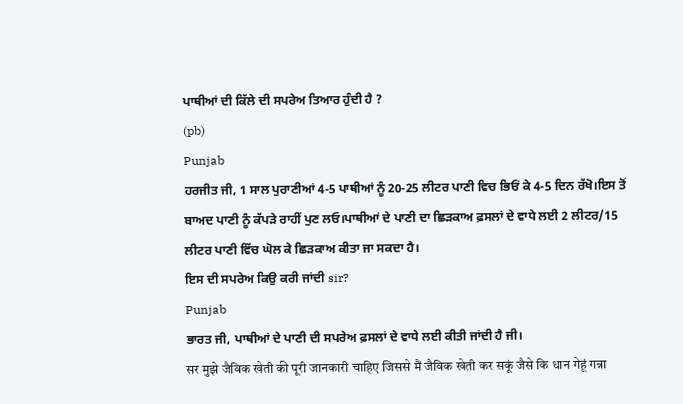ਪਾਥੀਆਂ ਦੀ ਕਿੱਲੇ ਦੀ ਸਪਰੇਅ ਤਿਆਰ ਹੁੰਦੀ ਹੈ ?
(pb)
Punjab
ਹਰਜੀਤ ਜੀ, 1 ਸਾਲ ਪੁਰਾਣੀਆਂ 4-5 ਪਾਥੀਆਂ ਨੂੰ 20-25 ਲੀਟਰ ਪਾਣੀ ਵਿਚ ਭਿਓਂ ਕੇ 4-5 ਦਿਨ ਰੱਖੋ।ਇਸ ਤੋਂ ਬਾਅਦ ਪਾਣੀ ਨੂੰ ਕੱਪੜੇ ਰਾਹੀਂ ਪੁਣ ਲਓ।ਪਾਥੀਆਂ ਦੇ ਪਾਣੀ ਦਾ ਛਿੜਕਾਅ ਫ਼ਸਲਾਂ ਦੇ ਵਾਧੇ ਲਈ 2 ਲੀਟਰ/15 ਲੀਟਰ ਪਾਣੀ ਵਿੱਚ ਘੋਲ ਕੇ ਛਿੜਕਾਅ ਕੀਤਾ ਜਾ ਸਕਦਾ ਹੈ।
ਇਸ ਦੀ ਸਪਰੇਅ ਕਿਉ ਕਰੀ ਜਾਂਦੀ sir?
Punjab
ਭਾਰਤ ਜੀ, ਪਾਥੀਆਂ ਦੇ ਪਾਣੀ ਦੀ ਸਪਰੇਅ ਫ਼ਸਲਾਂ ਦੇ ਵਾਧੇ ਲਈ ਕੀਤੀ ਜਾਂਦੀ ਹੈ ਜੀ।
सर मुझे जैविक खेती की पूरी जानकारी चाहिए जिससे मैं जैविक खेती कर सकूं जैसे कि धान गेहूं गन्ना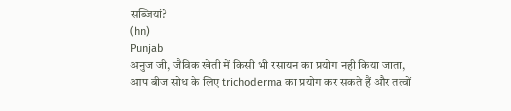सब्जियां?
(hn)
Punjab
अनुज जी, जैविक खेती में किसी भी रसायन का प्रयोग नही किया जाता, आप बीज सोध के लिए trichoderma का प्रयोग कर सकते हैं और तत्वों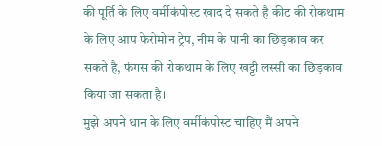की पूर्ति के लिए वर्मीकंपोस्ट खाद दे सकते है कीट की रोकथाम के लिए आप फेरोमोन ट्रेप, नीम के पानी का छिड़काव कर सकते है, फंगस की रोकथाम के लिए खट्टी लस्सी का छिड़काव किया जा सकता है।
मुझे अपने धान के लिए वर्मीकंपोस्ट चाहिए मैं अपने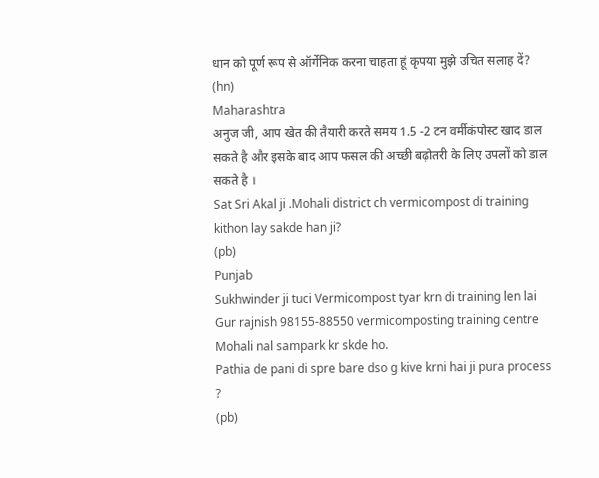धान को पूर्ण रूप से ऑर्गेनिक करना चाहता हूं कृपया मुझे उचित सलाह दें?
(hn)
Maharashtra
अनुज जी, आप खेत की तैयारी करते समय 1.5 -2 टन वर्मीकंपोस्ट खाद डाल सकते है और इसके बाद आप फसल की अच्छी बढ़ोतरी के लिए उपलों को डाल सकते है ।
Sat Sri Akal ji .Mohali district ch vermicompost di training kithon lay sakde han ji?
(pb)
Punjab
Sukhwinder ji tuci Vermicompost tyar krn di training len lai Gur rajnish 98155-88550 vermicomposting training centre Mohali nal sampark kr skde ho.
Pathia de pani di spre bare dso g kive krni hai ji pura process ?
(pb)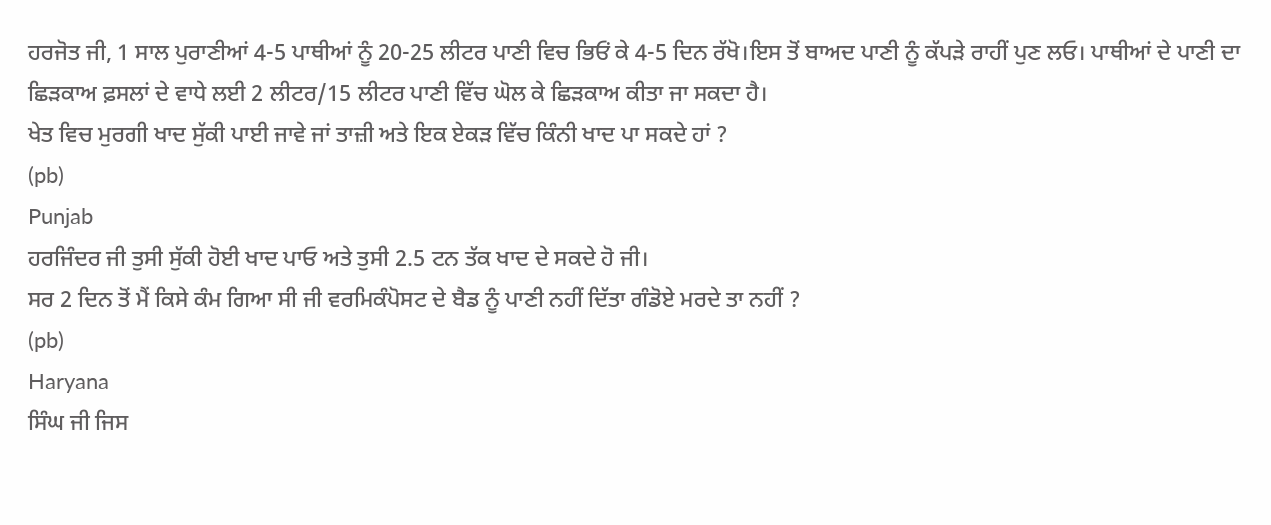ਹਰਜੋਤ ਜੀ, 1 ਸਾਲ ਪੁਰਾਣੀਆਂ 4-5 ਪਾਥੀਆਂ ਨੂੰ 20-25 ਲੀਟਰ ਪਾਣੀ ਵਿਚ ਭਿਓਂ ਕੇ 4-5 ਦਿਨ ਰੱਖੋ।ਇਸ ਤੋਂ ਬਾਅਦ ਪਾਣੀ ਨੂੰ ਕੱਪੜੇ ਰਾਹੀਂ ਪੁਣ ਲਓ। ਪਾਥੀਆਂ ਦੇ ਪਾਣੀ ਦਾ ਛਿੜਕਾਅ ਫ਼ਸਲਾਂ ਦੇ ਵਾਧੇ ਲਈ 2 ਲੀਟਰ/15 ਲੀਟਰ ਪਾਣੀ ਵਿੱਚ ਘੋਲ ਕੇ ਛਿੜਕਾਅ ਕੀਤਾ ਜਾ ਸਕਦਾ ਹੈ।
ਖੇਤ ਵਿਚ ਮੁਰਗੀ ਖਾਦ ਸੁੱਕੀ ਪਾਈ ਜਾਵੇ ਜਾਂ ਤਾਜ਼ੀ ਅਤੇ ਇਕ ਏਕੜ ਵਿੱਚ ਕਿੰਨੀ ਖਾਦ ਪਾ ਸਕਦੇ ਹਾਂ ?
(pb)
Punjab
ਹਰਜਿੰਦਰ ਜੀ ਤੁਸੀ ਸੁੱਕੀ ਹੋਈ ਖਾਦ ਪਾਓ ਅਤੇ ਤੁਸੀ 2.5 ਟਨ ਤੱਕ ਖਾਦ ਦੇ ਸਕਦੇ ਹੋ ਜੀ।
ਸਰ 2 ਦਿਨ ਤੋਂ ਮੈਂ ਕਿਸੇ ਕੰਮ ਗਿਆ ਸੀ ਜੀ ਵਰਮਿਕੰਪੋਸਟ ਦੇ ਬੈਡ ਨੂੰ ਪਾਣੀ ਨਹੀਂ ਦਿੱਤਾ ਗੰਡੋਏ ਮਰਦੇ ਤਾ ਨਹੀਂ ?
(pb)
Haryana
ਸਿੰਘ ਜੀ ਜਿਸ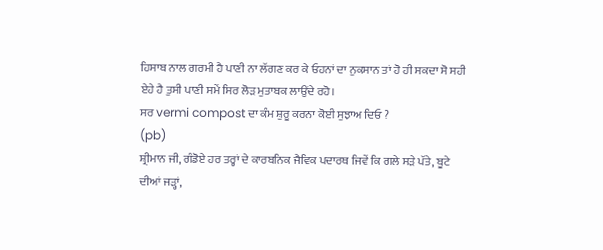ਹਿਸਾਬ ਨਾਲ ਗਰਮੀ ਹੈ ਪਾਣੀ ਨਾ ਲੱਗਣ ਕਰ ਕੇ ਓਹਨਾਂ ਦਾ ਨੁਕਸਾਨ ਤਾਂ ਹੋ ਹੀ ਸਕਦਾ ਸੋ ਸਹੀ ਏਹੇ ਹੈ ਤੁਸੀ ਪਾਣੀ ਸਮੇਂ ਸਿਰ ਲੋੜ ਮੁਤਾਬਕ ਲਾਉਂਦੇ ਰਹੋ।
ਸਰ vermi compost ਦਾ ਕੰਮ ਸ਼ੁਰੂ ਕਰਨਾ ਕੋਈ ਸੁਝਾਅ ਦਿਓ ?
(pb)
ਸ਼੍ਰੀਮਾਨ ਜੀ, ਗੰਡੋਏ ਹਰ ਤਰ੍ਹਾਂ ਦੇ ਕਾਰਬਨਿਕ ਜੈਵਿਕ ਪਦਾਰਥ ਜਿਵੇਂ ਕਿ ਗਲੇ ਸੜੇ ਪੱਤੇ, ਬੂਟੇ ਦੀਆਂ ਜੜ੍ਹਾਂ,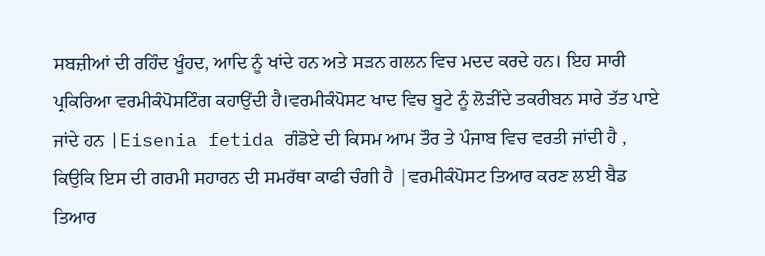ਸਬਜ਼ੀਆਂ ਦੀ ਰਹਿੰਦ ਖੂੰਹਦ, ਆਦਿ ਨੂੰ ਖਾਂਦੇ ਹਨ ਅਤੇ ਸੜਨ ਗਲਨ ਵਿਚ ਮਦਦ ਕਰਦੇ ਹਨ। ਇਹ ਸਾਰੀ ਪ੍ਰਕਿਰਿਆ ਵਰਮੀਕੰਪੋਸਟਿੰਗ ਕਹਾਉਂਦੀ ਹੈ।ਵਰਮੀਕੰਪੋਸਟ ਖਾਦ ਵਿਚ ਬੂਟੇ ਨੂੰ ਲੋੜੀਂਦੇ ਤਕਰੀਬਨ ਸਾਰੇ ਤੱਤ ਪਾਏ ਜਾਂਦੇ ਹਨ |Eisenia fetida ਗੰਡੋਏ ਦੀ ਕਿਸਮ ਆਮ ਤੌਰ ਤੇ ਪੰਜਾਬ ਵਿਚ ਵਰਤੀ ਜਾਂਦੀ ਹੈ , ਕਿਉਕਿ ਇਸ ਦੀ ਗਰਮੀ ਸਹਾਰਨ ਦੀ ਸਮਰੱਥਾ ਕਾਫੀ ਚੰਗੀ ਹੈ |ਵਰਮੀਕੰਪੋਸਟ ਤਿਆਰ ਕਰਣ ਲਈ ਬੈਡ ਤਿਆਰ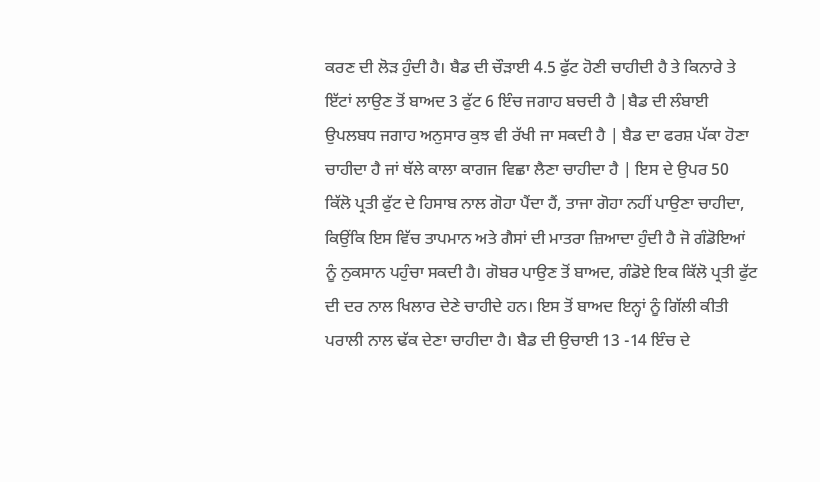ਕਰਣ ਦੀ ਲੋੜ ਹੁੰਦੀ ਹੈ। ਬੈਡ ਦੀ ਚੌੜਾਈ 4.5 ਫੁੱਟ ਹੋਣੀ ਚਾਹੀਦੀ ਹੈ ਤੇ ਕਿਨਾਰੇ ਤੇ ਇੱਟਾਂ ਲਾਉਣ ਤੋਂ ਬਾਅਦ 3 ਫੁੱਟ 6 ਇੰਚ ਜਗਾਹ ਬਚਦੀ ਹੈ |ਬੈਡ ਦੀ ਲੰਬਾਈ ਉਪਲਬਧ ਜਗਾਹ ਅਨੁਸਾਰ ਕੁਝ ਵੀ ਰੱਖੀ ਜਾ ਸਕਦੀ ਹੈ | ਬੈਡ ਦਾ ਫਰਸ਼ ਪੱਕਾ ਹੋਣਾ ਚਾਹੀਦਾ ਹੈ ਜਾਂ ਥੱਲੇ ਕਾਲਾ ਕਾਗਜ ਵਿਛਾ ਲੈਣਾ ਚਾਹੀਦਾ ਹੈ | ਇਸ ਦੇ ਉਪਰ 50 ਕਿੱਲੋ ਪ੍ਰਤੀ ਫੁੱਟ ਦੇ ਹਿਸਾਬ ਨਾਲ ਗੋਹਾ ਪੈਂਦਾ ਹੈਂ, ਤਾਜਾ ਗੋਹਾ ਨਹੀਂ ਪਾਉਣਾ ਚਾਹੀਦਾ, ਕਿਉਂਕਿ ਇਸ ਵਿੱਚ ਤਾਪਮਾਨ ਅਤੇ ਗੈਸਾਂ ਦੀ ਮਾਤਰਾ ਜ਼ਿਆਦਾ ਹੁੰਦੀ ਹੈ ਜੋ ਗੰਡੋਇਆਂ ਨੂੰ ਨੁਕਸਾਨ ਪਹੁੰਚਾ ਸਕਦੀ ਹੈ। ਗੋਬਰ ਪਾਉਣ ਤੋਂ ਬਾਅਦ, ਗੰਡੋਏ ਇਕ ਕਿੱਲੋ ਪ੍ਰਤੀ ਫੁੱਟ ਦੀ ਦਰ ਨਾਲ ਖਿਲਾਰ ਦੇਣੇ ਚਾਹੀਦੇ ਹਨ। ਇਸ ਤੋਂ ਬਾਅਦ ਇਨ੍ਹਾਂ ਨੂੰ ਗਿੱਲੀ ਕੀਤੀ ਪਰਾਲੀ ਨਾਲ ਢੱਕ ਦੇਣਾ ਚਾਹੀਦਾ ਹੈ। ਬੈਡ ਦੀ ਉਚਾਈ 13 -14 ਇੰਚ ਦੇ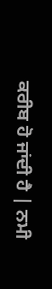ਕਰੀਬ ਹੋ ਜਾਂਦੀ ਹੈ | ਨਮੀ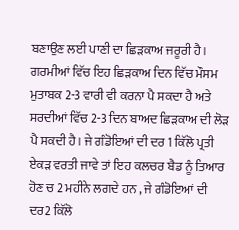ਬਣਾਉਣ ਲਈ ਪਾਣੀ ਦਾ ਛਿੜਕਾਅ ਜਰੂਰੀ ਹੈ। ਗਰਮੀਆਂ ਵਿੱਚ ਇਹ ਛਿੜਕਾਅ ਦਿਨ ਵਿੱਚ ਮੌਸਮ ਮੁਤਾਬਕ 2-3 ਵਾਰੀ ਵੀ ਕਰਨਾ ਪੈ ਸਕਦਾ ਹੈ ਅਤੇ ਸਰਦੀਆਂ ਵਿੱਚ 2-3 ਦਿਨ ਬਾਅਦ ਛਿੜਕਾਅ ਦੀ ਲੋੜ ਪੈ ਸਕਦੀ ਹੈ। ਜੇ ਗੰਡੋਇਆਂ ਦੀ ਦਰ 1 ਕਿੱਲੋ ਪ੍ਰਤੀ ਏਕੜ ਵਰਤੀ ਜਾਵੇ ਤਾਂ ਇਹ ਕਲਚਰ ਬੈਡ ਨੂੰ ਤਿਆਰ ਹੋਣ ਚ 2 ਮਹੀਨੇ ਲਗਦੇ ਹਨ , ਜੇ ਗੰਡੋਇਆਂ ਦੀ ਦਰ2 ਕਿੱਲੋ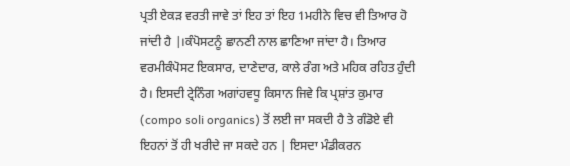ਪ੍ਰਤੀ ਏਕੜ ਵਰਤੀ ਜਾਵੇ ਤਾਂ ਇਹ ਤਾਂ ਇਹ 1ਮਹੀਨੇ ਵਿਚ ਵੀ ਤਿਆਰ ਹੋ ਜਾਂਦੀ ਹੈ |।ਕੰਪੋਸਟਨੂੰ ਛਾਨਣੀ ਨਾਲ ਛਾਣਿਆ ਜਾਂਦਾ ਹੈ। ਤਿਆਰ ਵਰਮੀਕੰਪੋਸਟ ਇਕਸਾਰ, ਦਾਣੇਦਾਰ, ਕਾਲੇ ਰੰਗ ਅਤੇ ਮਹਿਕ ਰਹਿਤ ਹੁੰਦੀ ਹੈ। ਇਸਦੀ ਟ੍ਰੇਨਿੰਗ ਅਗਾਂਹਵਧੂ ਕਿਸਾਨ ਜਿਵੇ ਕਿ ਪ੍ਰਸ਼ਾਂਤ ਕੁਮਾਰ (compo soli organics) ਤੋਂ ਲਈ ਜਾ ਸਕਦੀ ਹੈ ਤੇ ਗੰਡੋਏ ਵੀ ਇਹਨਾਂ ਤੋਂ ਹੀ ਖਰੀਦੇ ਜਾ ਸਕਦੇ ਹਨ | ਇਸਦਾ ਮੰਡੀਕਰਨ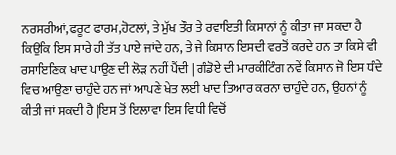ਨਰਸਰੀਆਂ,ਫਰੂਟ ਫਾਰਮ,ਹੋਟਲਾਂ, ਤੇ ਮੁੱਖ ਤੌਰ ਤੇ ਰਵਾਇਤੀ ਕਿਸਾਨਾਂ ਨੂੰ ਕੀਤਾ ਜਾ ਸਕਦਾ ਹੈ ਕਿਉਕਿ ਇਸ ਸਾਰੇ ਹੀ ਤੱਤ ਪਾਏ ਜਾਂਦੇ ਹਨ, ਤੇ ਜੇ ਕਿਸਾਨ ਇਸਦੀ ਵਰਤੋਂ ਕਰਦੇ ਹਨ ਤਾ ਕਿਸੇ ਵੀ ਰਸਾਇਣਿਕ ਖਾਦ ਪਾਉਣ ਦੀ ਲੋੜ ਨਹੀਂ ਪੈਂਦੀ | ਗੰਡੋਏ ਦੀ ਮਾਰਕੀਟਿੰਗ ਨਵੇਂ ਕਿਸਾਨ ਜੋ ਇਸ ਧੰਦੇ ਵਿਚ ਆਉਣਾ ਚਾਹੁੰਦੇ ਹਨ ਜਾਂ ਆਪਣੇ ਖੇਤ ਲਈ ਖਾਦ ਤਿਆਰ ਕਰਨਾ ਚਾਹੁੰਦੇ ਹਨ, ਉਹਨਾਂ ਨੂੰ ਕੀਤੀ ਜਾਂ ਸਕਦੀ ਹੈ |ਇਸ ਤੋਂ ਇਲਾਵਾ ਇਸ ਵਿਧੀ ਵਿਚੋਂ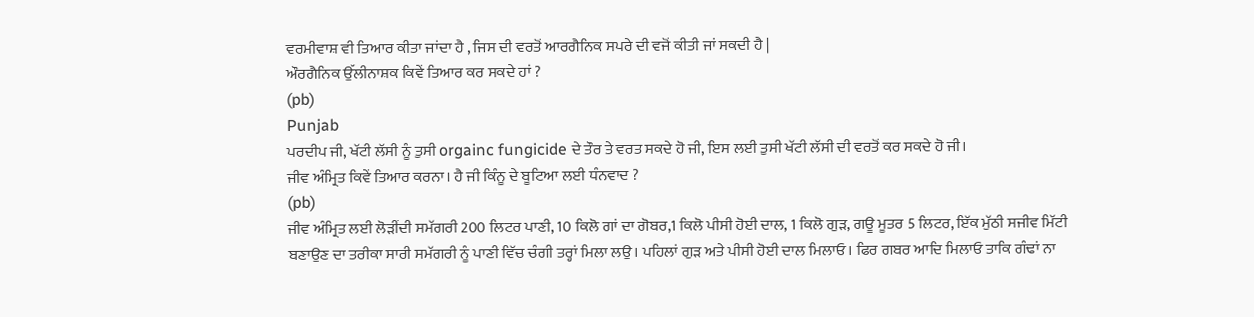ਵਰਮੀਵਾਸ਼ ਵੀ ਤਿਆਰ ਕੀਤਾ ਜਾਂਦਾ ਹੈ , ਜਿਸ ਦੀ ਵਰਤੋਂ ਆਰਗੈਨਿਕ ਸਪਰੇ ਦੀ ਵਜੋਂ ਕੀਤੀ ਜਾਂ ਸਕਦੀ ਹੈ |
ਔਰਗੈਨਿਕ ਉੱਲੀਨਾਸ਼ਕ ਕਿਵੇਂ ਤਿਆਰ ਕਰ ਸਕਦੇ ਹਾਂ ?
(pb)
Punjab
ਪਰਦੀਪ ਜੀ, ਖੱਟੀ ਲੱਸੀ ਨੂੰ ਤੁਸੀ orgainc fungicide ਦੇ ਤੌਰ ਤੇ ਵਰਤ ਸਕਦੇ ਹੋ ਜੀ, ਇਸ ਲਈ ਤੁਸੀ ਖੱਟੀ ਲੱਸੀ ਦੀ ਵਰਤੋਂ ਕਰ ਸਕਦੇ ਹੋ ਜੀ।
ਜੀਵ ਅੰਮ੍ਰਿਤ ਕਿਵੇਂ ਤਿਆਰ ਕਰਨਾ। ਹੈ ਜੀ ਕਿੰਨੂ ਦੇ ਬੂਟਿਆ ਲਈ ਧੰਨਵਾਦ ?
(pb)
ਜੀਵ ਅੰਮ੍ਰਿਤ ਲਈ ਲੋੜੀਂਦੀ ਸਮੱਗਰੀ 200 ਲਿਟਰ ਪਾਣੀ, 10 ਕਿਲੋ ਗਾਂ ਦਾ ਗੋਬਰ,1 ਕਿਲੋ ਪੀਸੀ ਹੋਈ ਦਾਲ, 1 ਕਿਲੋ ਗੁੜ, ਗਊ ਮੂਤਰ 5 ਲਿਟਰ, ਇੱਕ ਮੁੱਠੀ ਸਜੀਵ ਮਿੱਟੀ ਬਣਾਉਣ ਦਾ ਤਰੀਕਾ ਸਾਰੀ ਸਮੱਗਰੀ ਨੂੰ ਪਾਣੀ ਵਿੱਚ ਚੰਗੀ ਤਰ੍ਹਾਂ ਮਿਲਾ ਲਉ। ਪਹਿਲਾਂ ਗੁੜ ਅਤੇ ਪੀਸੀ ਹੋਈ ਦਾਲ ਮਿਲਾਓ। ਫਿਰ ਗਬਰ ਆਦਿ ਮਿਲਾਓ ਤਾਕਿ ਗੰਢਾਂ ਨਾ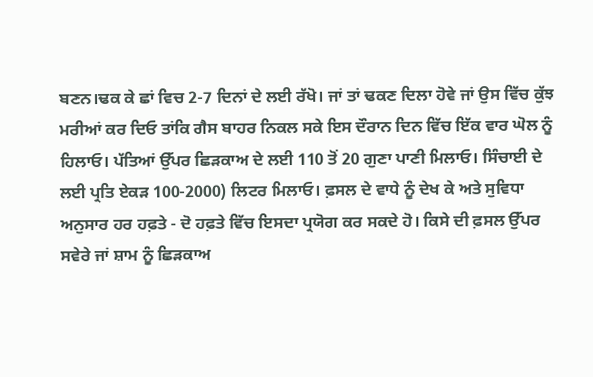ਬਣਨ।ਢਕ ਕੇ ਛਾਂ ਵਿਚ 2-7 ਦਿਨਾਂ ਦੇ ਲਈ ਰੱਖੋ। ਜਾਂ ਤਾਂ ਢਕਣ ਦਿਲਾ ਹੋਵੇ ਜਾਂ ਉਸ ਵਿੱਚ ਕੁੱਝ ਮਰੀਆਂ ਕਰ ਦਿਓ ਤਾਂਕਿ ਗੈਸ ਬਾਹਰ ਨਿਕਲ ਸਕੇ ਇਸ ਦੌਰਾਨ ਦਿਨ ਵਿੱਚ ਇੱਕ ਵਾਰ ਘੋਲ ਨੂੰ ਹਿਲਾਓ। ਪੱਤਿਆਂ ਉੱਪਰ ਛਿੜਕਾਅ ਦੇ ਲਈ 110 ਤੋਂ 20 ਗੁਣਾ ਪਾਣੀ ਮਿਲਾਓ। ਸਿੰਚਾਈ ਦੇ ਲਈ ਪ੍ਰਤਿ ਏਕੜ 100-2000) ਲਿਟਰ ਮਿਲਾਓ। ਫ਼ਸਲ ਦੇ ਵਾਧੇ ਨੂੰ ਦੇਖ ਕੇ ਅਤੇ ਸੁਵਿਧਾ ਅਨੁਸਾਰ ਹਰ ਹਫ਼ਤੇ - ਦੋ ਹਫ਼ਤੇ ਵਿੱਚ ਇਸਦਾ ਪ੍ਰਯੋਗ ਕਰ ਸਕਦੇ ਹੋ। ਕਿਸੇ ਦੀ ਫ਼ਸਲ ਉੱਪਰ ਸਵੇਰੇ ਜਾਂ ਸ਼ਾਮ ਨੂੰ ਛਿੜਕਾਅ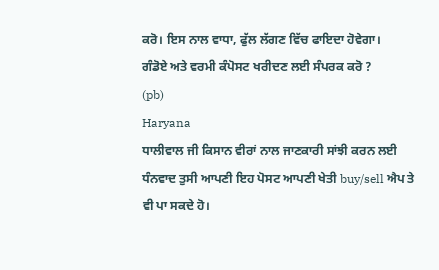ਕਰੋ। ਇਸ ਨਾਲ ਵਾਧਾ, ਫੁੱਲ ਲੱਗਣ ਵਿੱਚ ਫਾਇਦਾ ਹੋਵੇਗਾ।
ਗੰਡੋਏ ਅਤੇ ਵਰਮੀ ਕੰਪੋਸਟ ਖਰੀਦਣ ਲਈ ਸੰਪਰਕ ਕਰੋ ?
(pb)
Haryana
ਧਾਲੀਵਾਲ ਜੀ ਕਿਸਾਨ ਵੀਰਾਂ ਨਾਲ ਜਾਣਕਾਰੀ ਸਾਂਝੀ ਕਰਨ ਲਈ ਧੰਨਵਾਦ ਤੁਸੀ ਆਪਣੀ ਇਹ ਪੋਸਟ ਆਪਣੀ ਖੇਤੀ buy/sell ਐਪ ਤੇ ਵੀ ਪਾ ਸਕਦੇ ਹੋ।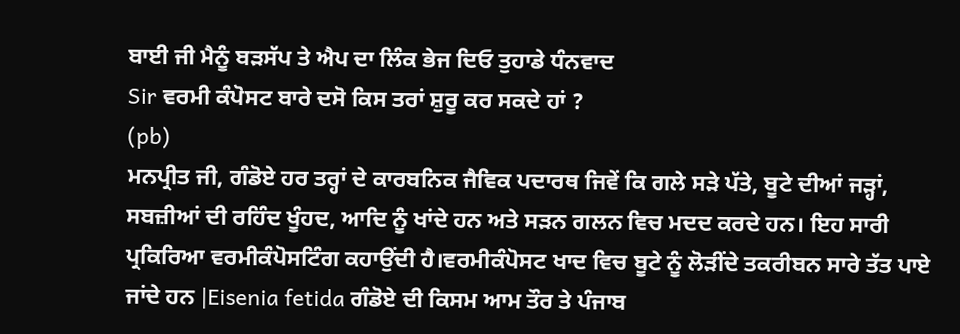ਬਾਈ ਜੀ ਮੈਨੂੰ ਬੜਸੱਪ ਤੇ ਐਪ ਦਾ ਲਿੰਕ ਭੇਜ ਦਿਓ ਤੁਹਾਡੇ ਧੰਨਵਾਦ
Sir ਵਰਮੀ ਕੰਪੋਸਟ ਬਾਰੇ ਦਸੋ ਕਿਸ ਤਰਾਂ ਸ਼ੁਰੂ ਕਰ ਸਕਦੇ ਹਾਂ ?
(pb)
ਮਨਪ੍ਰੀਤ ਜੀ, ਗੰਡੋਏ ਹਰ ਤਰ੍ਹਾਂ ਦੇ ਕਾਰਬਨਿਕ ਜੈਵਿਕ ਪਦਾਰਥ ਜਿਵੇਂ ਕਿ ਗਲੇ ਸੜੇ ਪੱਤੇ, ਬੂਟੇ ਦੀਆਂ ਜੜ੍ਹਾਂ, ਸਬਜ਼ੀਆਂ ਦੀ ਰਹਿੰਦ ਖੂੰਹਦ, ਆਦਿ ਨੂੰ ਖਾਂਦੇ ਹਨ ਅਤੇ ਸੜਨ ਗਲਨ ਵਿਚ ਮਦਦ ਕਰਦੇ ਹਨ। ਇਹ ਸਾਰੀ ਪ੍ਰਕਿਰਿਆ ਵਰਮੀਕੰਪੋਸਟਿੰਗ ਕਹਾਉਂਦੀ ਹੈ।ਵਰਮੀਕੰਪੋਸਟ ਖਾਦ ਵਿਚ ਬੂਟੇ ਨੂੰ ਲੋੜੀਂਦੇ ਤਕਰੀਬਨ ਸਾਰੇ ਤੱਤ ਪਾਏ ਜਾਂਦੇ ਹਨ |Eisenia fetida ਗੰਡੋਏ ਦੀ ਕਿਸਮ ਆਮ ਤੌਰ ਤੇ ਪੰਜਾਬ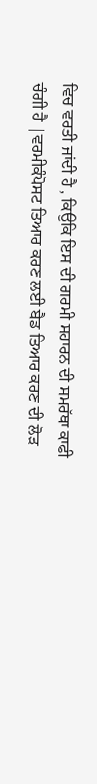ਵਿਚ ਵਰਤੀ ਜਾਂਦੀ ਹੈ , ਕਿਉਕਿ ਇਸ ਦੀ ਗਰਮੀ ਸਹਾਰਨ ਦੀ ਸਮਰੱਥਾ ਕਾਫੀ ਚੰਗੀ ਹੈ |ਵਰਮੀਕੰਪੋਸਟ ਤਿਆਰ ਕਰਣ ਲਈ ਬੈਡ ਤਿਆਰ ਕਰਣ ਦੀ ਲੋੜ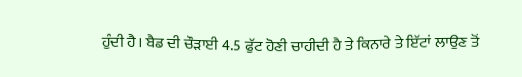ਹੁੰਦੀ ਹੈ। ਬੈਡ ਦੀ ਚੌੜਾਈ 4.5 ਫੁੱਟ ਹੋਣੀ ਚਾਹੀਦੀ ਹੈ ਤੇ ਕਿਨਾਰੇ ਤੇ ਇੱਟਾਂ ਲਾਉਣ ਤੋਂ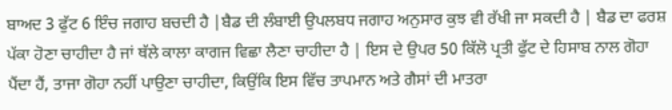ਬਾਅਦ 3 ਫੁੱਟ 6 ਇੰਚ ਜਗਾਹ ਬਚਦੀ ਹੈ |ਬੈਡ ਦੀ ਲੰਬਾਈ ਉਪਲਬਧ ਜਗਾਹ ਅਨੁਸਾਰ ਕੁਝ ਵੀ ਰੱਖੀ ਜਾ ਸਕਦੀ ਹੈ | ਬੈਡ ਦਾ ਫਰਸ਼ ਪੱਕਾ ਹੋਣਾ ਚਾਹੀਦਾ ਹੈ ਜਾਂ ਥੱਲੇ ਕਾਲਾ ਕਾਗਜ ਵਿਛਾ ਲੈਣਾ ਚਾਹੀਦਾ ਹੈ | ਇਸ ਦੇ ਉਪਰ 50 ਕਿੱਲੋ ਪ੍ਰਤੀ ਫੁੱਟ ਦੇ ਹਿਸਾਬ ਨਾਲ ਗੋਹਾ ਪੈਂਦਾ ਹੈਂ, ਤਾਜਾ ਗੋਹਾ ਨਹੀਂ ਪਾਉਣਾ ਚਾਹੀਦਾ, ਕਿਉਂਕਿ ਇਸ ਵਿੱਚ ਤਾਪਮਾਨ ਅਤੇ ਗੈਸਾਂ ਦੀ ਮਾਤਰਾ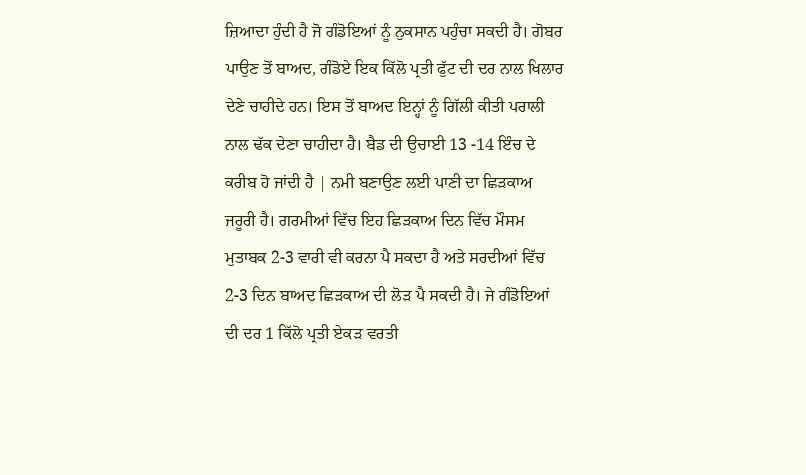ਜ਼ਿਆਦਾ ਹੁੰਦੀ ਹੈ ਜੋ ਗੰਡੋਇਆਂ ਨੂੰ ਨੁਕਸਾਨ ਪਹੁੰਚਾ ਸਕਦੀ ਹੈ। ਗੋਬਰ ਪਾਉਣ ਤੋਂ ਬਾਅਦ, ਗੰਡੋਏ ਇਕ ਕਿੱਲੋ ਪ੍ਰਤੀ ਫੁੱਟ ਦੀ ਦਰ ਨਾਲ ਖਿਲਾਰ ਦੇਣੇ ਚਾਹੀਦੇ ਹਨ। ਇਸ ਤੋਂ ਬਾਅਦ ਇਨ੍ਹਾਂ ਨੂੰ ਗਿੱਲੀ ਕੀਤੀ ਪਰਾਲੀ ਨਾਲ ਢੱਕ ਦੇਣਾ ਚਾਹੀਦਾ ਹੈ। ਬੈਡ ਦੀ ਉਚਾਈ 13 -14 ਇੰਚ ਦੇ ਕਰੀਬ ਹੋ ਜਾਂਦੀ ਹੈ | ਨਮੀ ਬਣਾਉਣ ਲਈ ਪਾਣੀ ਦਾ ਛਿੜਕਾਅ ਜਰੂਰੀ ਹੈ। ਗਰਮੀਆਂ ਵਿੱਚ ਇਹ ਛਿੜਕਾਅ ਦਿਨ ਵਿੱਚ ਮੌਸਮ ਮੁਤਾਬਕ 2-3 ਵਾਰੀ ਵੀ ਕਰਨਾ ਪੈ ਸਕਦਾ ਹੈ ਅਤੇ ਸਰਦੀਆਂ ਵਿੱਚ 2-3 ਦਿਨ ਬਾਅਦ ਛਿੜਕਾਅ ਦੀ ਲੋੜ ਪੈ ਸਕਦੀ ਹੈ। ਜੇ ਗੰਡੋਇਆਂ ਦੀ ਦਰ 1 ਕਿੱਲੋ ਪ੍ਰਤੀ ਏਕੜ ਵਰਤੀ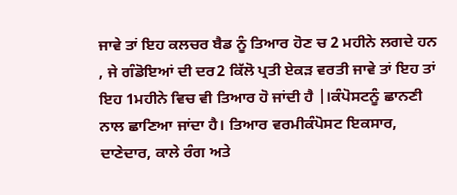ਜਾਵੇ ਤਾਂ ਇਹ ਕਲਚਰ ਬੈਡ ਨੂੰ ਤਿਆਰ ਹੋਣ ਚ 2 ਮਹੀਨੇ ਲਗਦੇ ਹਨ , ਜੇ ਗੰਡੋਇਆਂ ਦੀ ਦਰ2 ਕਿੱਲੋ ਪ੍ਰਤੀ ਏਕੜ ਵਰਤੀ ਜਾਵੇ ਤਾਂ ਇਹ ਤਾਂ ਇਹ 1ਮਹੀਨੇ ਵਿਚ ਵੀ ਤਿਆਰ ਹੋ ਜਾਂਦੀ ਹੈ |।ਕੰਪੋਸਟਨੂੰ ਛਾਨਣੀ ਨਾਲ ਛਾਣਿਆ ਜਾਂਦਾ ਹੈ। ਤਿਆਰ ਵਰਮੀਕੰਪੋਸਟ ਇਕਸਾਰ, ਦਾਣੇਦਾਰ, ਕਾਲੇ ਰੰਗ ਅਤੇ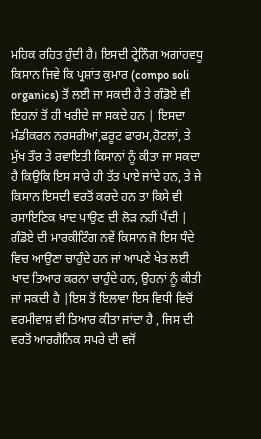ਮਹਿਕ ਰਹਿਤ ਹੁੰਦੀ ਹੈ। ਇਸਦੀ ਟ੍ਰੇਨਿੰਗ ਅਗਾਂਹਵਧੂ ਕਿਸਾਨ ਜਿਵੇ ਕਿ ਪ੍ਰਸ਼ਾਂਤ ਕੁਮਾਰ (compo soli organics) ਤੋਂ ਲਈ ਜਾ ਸਕਦੀ ਹੈ ਤੇ ਗੰਡੋਏ ਵੀ ਇਹਨਾਂ ਤੋਂ ਹੀ ਖਰੀਦੇ ਜਾ ਸਕਦੇ ਹਨ | ਇਸਦਾ ਮੰਡੀਕਰਨ ਨਰਸਰੀਆਂ,ਫਰੂਟ ਫਾਰਮ,ਹੋਟਲਾਂ, ਤੇ ਮੁੱਖ ਤੌਰ ਤੇ ਰਵਾਇਤੀ ਕਿਸਾਨਾਂ ਨੂੰ ਕੀਤਾ ਜਾ ਸਕਦਾ ਹੈ ਕਿਉਕਿ ਇਸ ਸਾਰੇ ਹੀ ਤੱਤ ਪਾਏ ਜਾਂਦੇ ਹਨ, ਤੇ ਜੇ ਕਿਸਾਨ ਇਸਦੀ ਵਰਤੋਂ ਕਰਦੇ ਹਨ ਤਾ ਕਿਸੇ ਵੀ ਰਸਾਇਣਿਕ ਖਾਦ ਪਾਉਣ ਦੀ ਲੋੜ ਨਹੀਂ ਪੈਂਦੀ | ਗੰਡੋਏ ਦੀ ਮਾਰਕੀਟਿੰਗ ਨਵੇਂ ਕਿਸਾਨ ਜੋ ਇਸ ਧੰਦੇ ਵਿਚ ਆਉਣਾ ਚਾਹੁੰਦੇ ਹਨ ਜਾਂ ਆਪਣੇ ਖੇਤ ਲਈ ਖਾਦ ਤਿਆਰ ਕਰਨਾ ਚਾਹੁੰਦੇ ਹਨ, ਉਹਨਾਂ ਨੂੰ ਕੀਤੀ ਜਾਂ ਸਕਦੀ ਹੈ |ਇਸ ਤੋਂ ਇਲਾਵਾ ਇਸ ਵਿਧੀ ਵਿਚੋਂ ਵਰਮੀਵਾਸ਼ ਵੀ ਤਿਆਰ ਕੀਤਾ ਜਾਂਦਾ ਹੈ , ਜਿਸ ਦੀ ਵਰਤੋਂ ਆਰਗੈਨਿਕ ਸਪਰੇ ਦੀ ਵਜੋਂ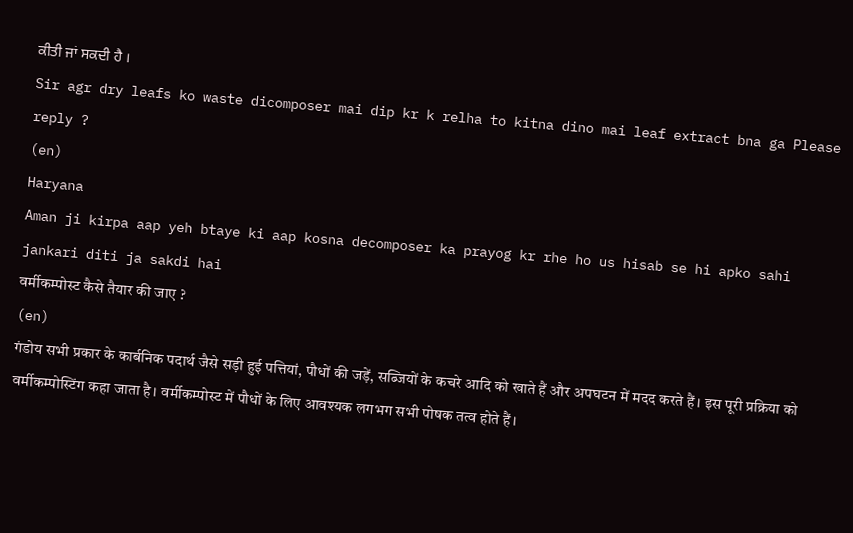ਕੀਤੀ ਜਾਂ ਸਕਦੀ ਹੈ ।
Sir agr dry leafs ko waste dicomposer mai dip kr k relha to kitna dino mai leaf extract bna ga Please reply ?
(en)
Haryana
Aman ji kirpa aap yeh btaye ki aap kosna decomposer ka prayog kr rhe ho us hisab se hi apko sahi jankari diti ja sakdi hai
वर्मीकम्पोस्ट कैसे तैयार की जाए ?
(en)
गंडोय सभी प्रकार के कार्बनिक पदार्थ जैसे सड़ी हुई पत्तियां, पौधों की जड़ें, सब्जियों के कचरे आदि को खाते हैं और अपघटन में मदद करते हैं। इस पूरी प्रक्रिया को वर्मीकम्पोस्टिंग कहा जाता है। वर्मीकम्पोस्ट में पौधों के लिए आवश्यक लगभग सभी पोषक तत्व होते हैं।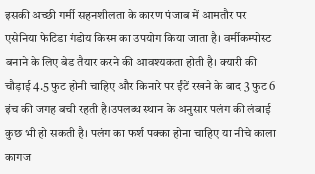इसकी अच्छी गर्मी सहनशीलता के कारण पंजाब में आमतौर पर एसेनिया फेटिडा गंडोय किस्म का उपयोग किया जाता है। वर्मीकम्पोस्ट बनाने के लिए बेड तैयार करने की आवश्यकता होती है। क्यारी की चौड़ाई 4.5 फुट होनी चाहिए और किनारे पर ईंटें रखने के बाद 3 फुट 6 इंच की जगह बची रहती है।उपलब्ध स्थान के अनुसार पलंग की लंबाई कुछ भी हो सकती है। पलंग का फर्श पक्का होना चाहिए या नीचे काला कागज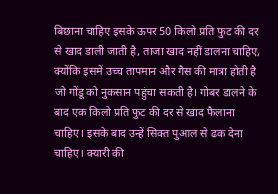बिछाना चाहिए इसके ऊपर 50 किलो प्रति फुट की दर से खाद डाली जाती है, ताजा खाद नहीं डालना चाहिए, क्योंकि इसमें उच्च तापमान और गैस की मात्रा होती है जो गोंडू को नुकसान पहुंचा सकती है। गोबर डालने के बाद एक किलो प्रति फुट की दर से खाद फैलाना चाहिए। इसके बाद उन्हें सिक्त पुआल से ढक देना चाहिए। क्यारी की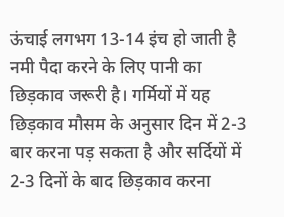ऊंचाई लगभग 13-14 इंच हो जाती है नमी पैदा करने के लिए पानी का छिड़काव जरूरी है। गर्मियों में यह छिड़काव मौसम के अनुसार दिन में 2-3 बार करना पड़ सकता है और सर्दियों में 2-3 दिनों के बाद छिड़काव करना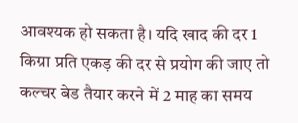आवश्यक हो सकता है। यदि खाद की दर 1 किग्रा प्रति एकड़ की दर से प्रयोग की जाए तो कल्चर बेड तैयार करने में 2 माह का समय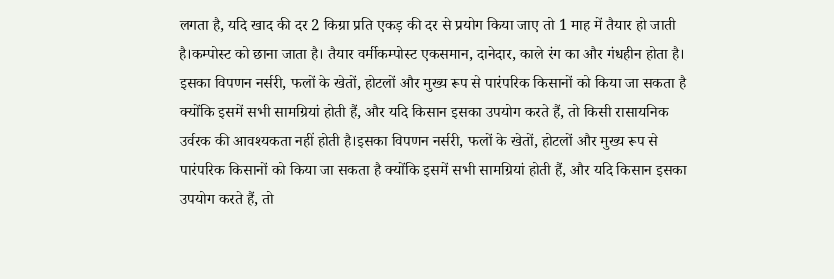लगता है, यदि खाद की दर 2 किग्रा प्रति एकड़ की दर से प्रयोग किया जाए तो 1 माह में तैयार हो जाती है।कम्पोस्ट को छाना जाता है। तैयार वर्मीकम्पोस्ट एकसमान, दानेदार, काले रंग का और गंधहीन होता है। इसका विपणन नर्सरी, फलों के खेतों, होटलों और मुख्य रूप से पारंपरिक किसानों को किया जा सकता है क्योंकि इसमें सभी सामग्रियां होती हैं, और यदि किसान इसका उपयोग करते हैं, तो किसी रासायनिक उर्वरक की आवश्यकता नहीं होती है।इसका विपणन नर्सरी, फलों के खेतों, होटलों और मुख्य रूप से पारंपरिक किसानों को किया जा सकता है क्योंकि इसमें सभी सामग्रियां होती हैं, और यदि किसान इसका उपयोग करते हैं, तो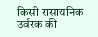किसी रासायनिक उर्वरक की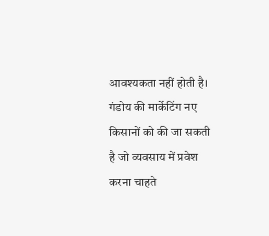आवश्यकता नहीं होती है। गंडोय की मार्केटिंग नए किसानों को की जा सकती है जो व्यवसाय में प्रवेश करना चाहते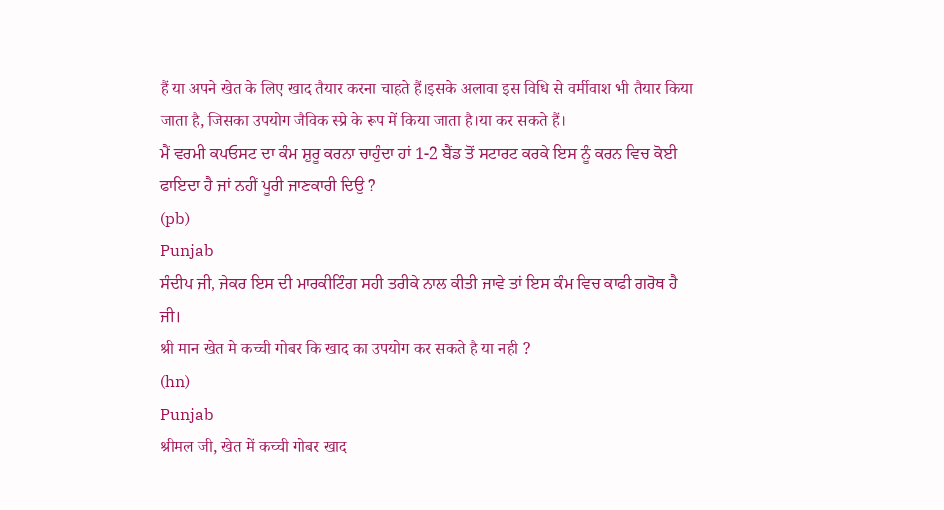हैं या अपने खेत के लिए खाद तैयार करना चाहते हैं।इसके अलावा इस विधि से वर्मीवाश भी तैयार किया जाता है, जिसका उपयोग जैविक स्प्रे के रूप में किया जाता है।या कर सकते हैं।
ਮੈਂ ਵਰਮੀ ਕਪਓਸਟ ਦਾ ਕੰਮ ਸ਼ੁਰੂ ਕਰਨਾ ਚਾਹੁੰਦਾ ਹਾਂ 1-2 ਬੈਂਡ ਤੋਂ ਸਟਾਰਟ ਕਰਕੇ ਇਸ ਨੂੰ ਕਰਨ ਵਿਚ ਕੋਈ ਫਾਇਦਾ ਹੈ ਜਾਂ ਨਹੀਂ ਪੂਰੀ ਜਾਣਕਾਰੀ ਦਿਉ ?
(pb)
Punjab
ਸੰਦੀਪ ਜੀ, ਜੇਕਰ ਇਸ ਦੀ ਮਾਰਕੀਟਿੰਗ ਸਹੀ ਤਰੀਕੇ ਨਾਲ ਕੀਤੀ ਜਾਵੇ ਤਾਂ ਇਸ ਕੰਮ ਵਿਚ ਕਾਫੀ ਗਰੋਥ ਹੈ ਜੀ।
श्री मान खेत मे कच्ची गोबर कि खाद का उपयोग कर सकते है या नही ?
(hn)
Punjab
श्रीमल जी, खेत में कच्ची गोबर खाद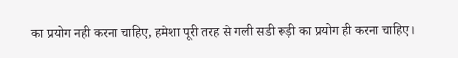का प्रयोग नही करना चाहिए, हमेशा पूरी तरह से गली सडी रूड़ी का प्रयोग ही करना चाहिए।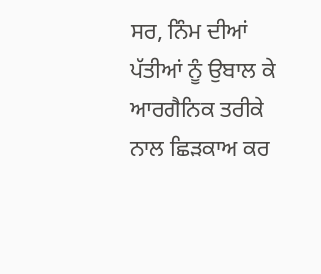ਸਰ, ਨਿੰਮ ਦੀਆਂ ਪੱਤੀਆਂ ਨੂੰ ਉਬਾਲ ਕੇ ਆਰਗੈਨਿਕ ਤਰੀਕੇ ਨਾਲ ਛਿੜਕਾਅ ਕਰ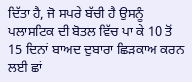ਦਿੱਤਾ ਹੈ, ਜੋ ਸਪਰੇ ਬੱਚੀ ਹੈ ਉਸਨੂੰ ਪਲਾਸਟਿਕ ਦੀ ਬੋਤਲ ਵਿੱਚ ਪਾ ਕੇ 10 ਤੋਂ 15 ਦਿਨਾਂ ਬਾਅਦ ਦੁਬਾਰਾ ਛਿੜਕਾਅ ਕਰਨ ਲਈ ਛਾਂ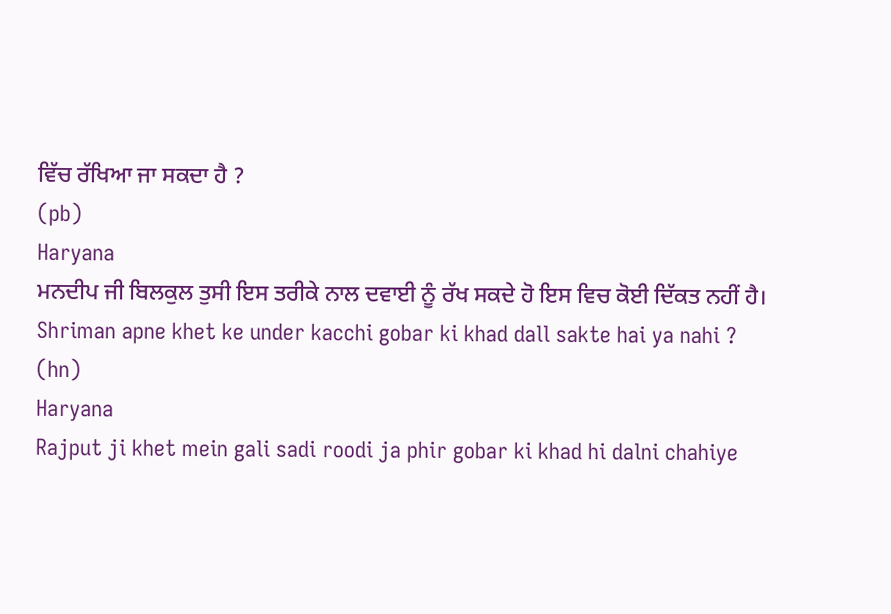ਵਿੱਚ ਰੱਖਿਆ ਜਾ ਸਕਦਾ ਹੈ ?
(pb)
Haryana
ਮਨਦੀਪ ਜੀ ਬਿਲਕੁਲ ਤੁਸੀ ਇਸ ਤਰੀਕੇ ਨਾਲ ਦਵਾਈ ਨੂੰ ਰੱਖ ਸਕਦੇ ਹੋ ਇਸ ਵਿਚ ਕੋਈ ਦਿੱਕਤ ਨਹੀਂ ਹੈ।
Shriman apne khet ke under kacchi gobar ki khad dall sakte hai ya nahi ?
(hn)
Haryana
Rajput ji khet mein gali sadi roodi ja phir gobar ki khad hi dalni chahiye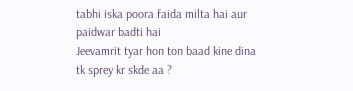tabhi iska poora faida milta hai aur paidwar badti hai
Jeevamrit tyar hon ton baad kine dina tk sprey kr skde aa ?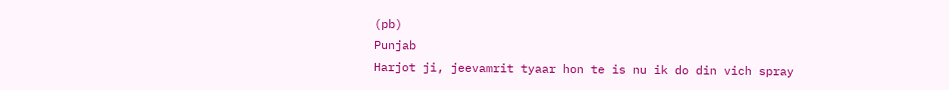(pb)
Punjab
Harjot ji, jeevamrit tyaar hon te is nu ik do din vich spray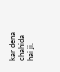kar dena chahida hai ji.